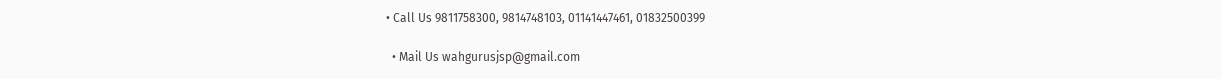• Call Us 9811758300, 9814748103, 01141447461, 01832500399

  • Mail Us wahgurusjsp@gmail.com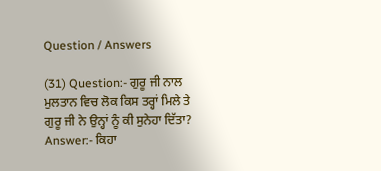Question / Answers

(31) Question:- ਗੁਰੂ ਜੀ ਨਾਲ ਮੁਲਤਾਨ ਵਿਚ ਲੋਕ ਕਿਸ ਤਰ੍ਹਾਂ ਮਿਲੇ ਤੇ ਗੁਰੂ ਜੀ ਨੇ ਉਨ੍ਹਾਂ ਨੂੰ ਕੀ ਸੁਨੇਹਾ ਦਿੱਤਾ?
Answer:- ਕਿਹਾ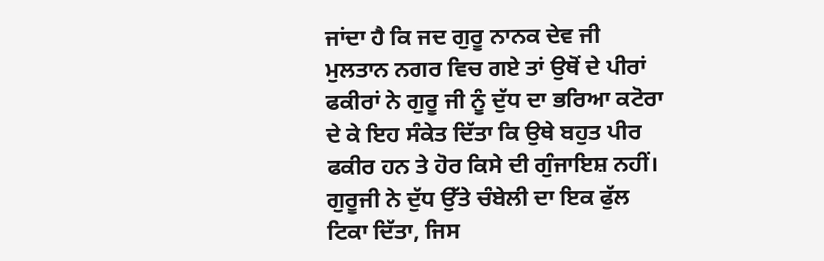ਜਾਂਦਾ ਹੈ ਕਿ ਜਦ ਗੁਰੂ ਨਾਨਕ ਦੇਵ ਜੀ ਮੁਲਤਾਨ ਨਗਰ ਵਿਚ ਗਏ ਤਾਂ ਉਥੋਂ ਦੇ ਪੀਰਾਂ ਫਕੀਰਾਂ ਨੇ ਗੁਰੂ ਜੀ ਨੂੰ ਦੁੱਧ ਦਾ ਭਰਿਆ ਕਟੋਰਾ ਦੇ ਕੇ ਇਹ ਸੰਕੇਤ ਦਿੱਤਾ ਕਿ ਉਥੇ ਬਹੁਤ ਪੀਰ ਫਕੀਰ ਹਨ ਤੇ ਹੋਰ ਕਿਸੇ ਦੀ ਗੁੰਜਾਇਸ਼ ਨਹੀਂ। ਗੁਰੂਜੀ ਨੇ ਦੁੱਧ ਉੱਤੇ ਚੰਬੇਲੀ ਦਾ ਇਕ ਫੁੱਲ ਟਿਕਾ ਦਿੱਤਾ, ਜਿਸ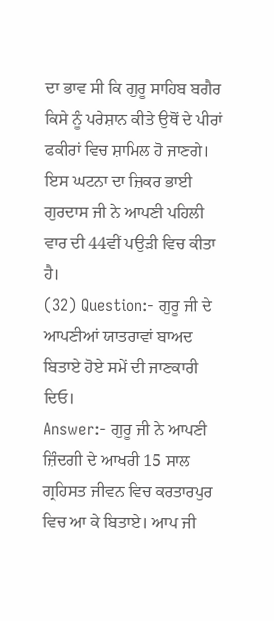ਦਾ ਭਾਵ ਸੀ ਕਿ ਗੁਰੂ ਸਾਹਿਬ ਬਗੈਰ ਕਿਸੇ ਨੂੰ ਪਰੇਸ਼ਾਨ ਕੀਤੇ ਉਥੋਂ ਦੇ ਪੀਰਾਂ ਫਕੀਰਾਂ ਵਿਚ ਸ਼ਾਮਿਲ ਹੋ ਜਾਣਗੇ। ਇਸ ਘਟਨਾ ਦਾ ਜ਼ਿਕਰ ਭਾਈ ਗੁਰਦਾਸ ਜੀ ਨੇ ਆਪਣੀ ਪਹਿਲੀ ਵਾਰ ਦੀ 44ਵੀਂ ਪਉੜੀ ਵਿਚ ਕੀਤਾ ਹੈ।
(32) Question:- ਗੁਰੂ ਜੀ ਦੇ ਆਪਣੀਆਂ ਯਾਤਰਾਵਾਂ ਬਾਅਦ ਬਿਤਾਏ ਹੋਏ ਸਮੇਂ ਦੀ ਜਾਣਕਾਰੀ ਦਿਓ।
Answer:- ਗੁਰੂ ਜੀ ਨੇ ਆਪਣੀ ਜ਼ਿੰਦਗੀ ਦੇ ਆਖਰੀ 15 ਸਾਲ ਗ੍ਰਹਿਸਤ ਜੀਵਨ ਵਿਚ ਕਰਤਾਰਪੁਰ ਵਿਚ ਆ ਕੇ ਬਿਤਾਏ। ਆਪ ਜੀ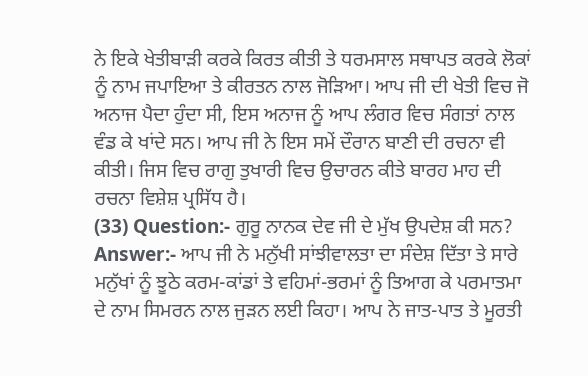ਨੇ ਇਕੇ ਖੇਤੀਬਾੜੀ ਕਰਕੇ ਕਿਰਤ ਕੀਤੀ ਤੇ ਧਰਮਸਾਲ ਸਥਾਪਤ ਕਰਕੇ ਲੋਕਾਂ ਨੂੰ ਨਾਮ ਜਪਾਇਆ ਤੇ ਕੀਰਤਨ ਨਾਲ ਜੋੜਿਆ। ਆਪ ਜੀ ਦੀ ਖੇਤੀ ਵਿਚ ਜੋ ਅਨਾਜ ਪੈਦਾ ਹੁੰਦਾ ਸੀ, ਇਸ ਅਨਾਜ ਨੂੰ ਆਪ ਲੰਗਰ ਵਿਚ ਸੰਗਤਾਂ ਨਾਲ ਵੰਡ ਕੇ ਖਾਂਦੇ ਸਨ। ਆਪ ਜੀ ਨੇ ਇਸ ਸਮੇਂ ਦੌਰਾਨ ਬਾਣੀ ਦੀ ਰਚਨਾ ਵੀ ਕੀਤੀ। ਜਿਸ ਵਿਚ ਰਾਗੁ ਤੁਖਾਰੀ ਵਿਚ ਉਚਾਰਨ ਕੀਤੇ ਬਾਰਹ ਮਾਹ ਦੀ ਰਚਨਾ ਵਿਸ਼ੇਸ਼ ਪ੍ਰਸਿੱਧ ਹੈ।
(33) Question:- ਗੁਰੂ ਨਾਨਕ ਦੇਵ ਜੀ ਦੇ ਮੁੱਖ ਉਪਦੇਸ਼ ਕੀ ਸਨ?
Answer:- ਆਪ ਜੀ ਨੇ ਮਨੁੱਖੀ ਸਾਂਝੀਵਾਲਤਾ ਦਾ ਸੰਦੇਸ਼ ਦਿੱਤਾ ਤੇ ਸਾਰੇ ਮਨੁੱਖਾਂ ਨੂੰ ਝੂਠੇ ਕਰਮ-ਕਾਂਡਾਂ ਤੇ ਵਹਿਮਾਂ-ਭਰਮਾਂ ਨੂੰ ਤਿਆਗ ਕੇ ਪਰਮਾਤਮਾ ਦੇ ਨਾਮ ਸਿਮਰਨ ਨਾਲ ਜੁੜਨ ਲਈ ਕਿਹਾ। ਆਪ ਨੇ ਜਾਤ-ਪਾਤ ਤੇ ਮੂਰਤੀ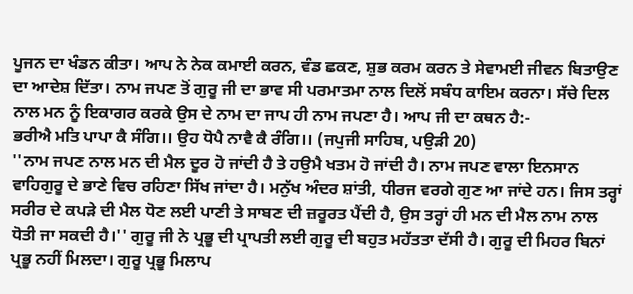ਪੂਜਨ ਦਾ ਖੰਡਨ ਕੀਤਾ। ਆਪ ਨੇ ਨੇਕ ਕਮਾਈ ਕਰਨ, ਵੰਡ ਛਕਣ, ਸ਼ੁਭ ਕਰਮ ਕਰਨ ਤੇ ਸੇਵਾਮਈ ਜੀਵਨ ਬਿਤਾਉਣ ਦਾ ਆਦੇਸ਼ ਦਿੱਤਾ। ਨਾਮ ਜਪਣ ਤੋਂ ਗੁਰੂ ਜੀ ਦਾ ਭਾਵ ਸੀ ਪਰਮਾਤਮਾ ਨਾਲ ਦਿਲੋਂ ਸਬੰਧ ਕਾਇਮ ਕਰਨਾ। ਸੱਚੇ ਦਿਲ ਨਾਲ ਮਨ ਨੂੰ ਇਕਾਗਰ ਕਰਕੇ ਉਸ ਦੇ ਨਾਮ ਦਾ ਜਾਪ ਹੀ ਨਾਮ ਜਪਣਾ ਹੈ। ਆਪ ਜੀ ਦਾ ਕਥਨ ਹੈ:-
ਭਰੀਐ ਮਤਿ ਪਾਪਾ ਕੈ ਸੰਗਿ।। ਉਹ ਧੋਪੈ ਨਾਵੈ ਕੈ ਰੰਗਿ।। (ਜਪੁਜੀ ਸਾਹਿਬ, ਪਉੜੀ 20)
''ਨਾਮ ਜਪਣ ਨਾਲ ਮਨ ਦੀ ਮੈਲ ਦੂਰ ਹੋ ਜਾਂਦੀ ਹੈ ਤੇ ਹਉਮੈ ਖਤਮ ਹੋ ਜਾਂਦੀ ਹੈ। ਨਾਮ ਜਪਣ ਵਾਲਾ ਇਨਸਾਨ ਵਾਹਿਗੁਰੂ ਦੇ ਭਾਣੇ ਵਿਚ ਰਹਿਣਾ ਸਿੱਖ ਜਾਂਦਾ ਹੈ। ਮਨੁੱਖ ਅੰਦਰ ਸ਼ਾਂਤੀ, ਧੀਰਜ ਵਰਗੇ ਗੁਣ ਆ ਜਾਂਦੇ ਹਨ। ਜਿਸ ਤਰ੍ਹਾਂ ਸਰੀਰ ਦੇ ਕਪੜੇ ਦੀ ਮੈਲ ਧੋਣ ਲਈ ਪਾਣੀ ਤੇ ਸਾਬਣ ਦੀ ਜ਼ਰੂਰਤ ਪੈਂਦੀ ਹੈ, ਉਸ ਤਰ੍ਹਾਂ ਹੀ ਮਨ ਦੀ ਮੈਲ ਨਾਮ ਨਾਲ ਧੋਤੀ ਜਾ ਸਕਦੀ ਹੈ।'' ਗੁਰੂ ਜੀ ਨੇ ਪ੍ਰਭੂ ਦੀ ਪ੍ਰਾਪਤੀ ਲਈ ਗੁਰੂ ਦੀ ਬਹੁਤ ਮਹੱਤਤਾ ਦੱਸੀ ਹੈ। ਗੁਰੂ ਦੀ ਮਿਹਰ ਬਿਨਾਂ ਪ੍ਰਭੂ ਨਹੀਂ ਮਿਲਦਾ। ਗੁਰੂ ਪ੍ਰਭੂ ਮਿਲਾਪ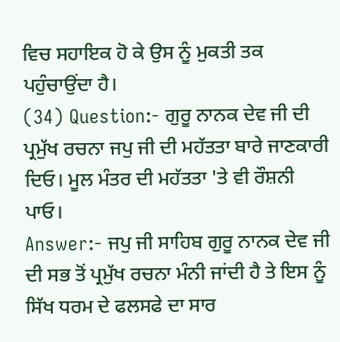ਵਿਚ ਸਹਾਇਕ ਹੋ ਕੇ ਉਸ ਨੂੰ ਮੁਕਤੀ ਤਕ ਪਹੁੰਚਾਉਂਦਾ ਹੈ।
(34) Question:- ਗੁਰੂ ਨਾਨਕ ਦੇਵ ਜੀ ਦੀ ਪ੍ਰਮੁੱਖ ਰਚਨਾ ਜਪੁ ਜੀ ਦੀ ਮਹੱਤਤਾ ਬਾਰੇ ਜਾਣਕਾਰੀ ਦਿਓ। ਮੂਲ ਮੰਤਰ ਦੀ ਮਹੱਤਤਾ 'ਤੇ ਵੀ ਰੌਸ਼ਨੀ ਪਾਓ।
Answer:- ਜਪੁ ਜੀ ਸਾਹਿਬ ਗੁਰੂ ਨਾਨਕ ਦੇਵ ਜੀ ਦੀ ਸਭ ਤੋਂ ਪ੍ਰਮੁੱਖ ਰਚਨਾ ਮੰਨੀ ਜਾਂਦੀ ਹੈ ਤੇ ਇਸ ਨੂੰ ਸਿੱਖ ਧਰਮ ਦੇ ਫਲਸਫੇ ਦਾ ਸਾਰ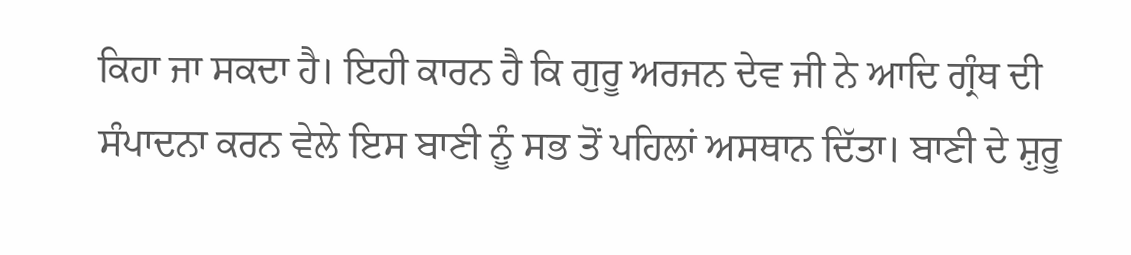ਕਿਹਾ ਜਾ ਸਕਦਾ ਹੈ। ਇਹੀ ਕਾਰਨ ਹੈ ਕਿ ਗੁਰੂ ਅਰਜਨ ਦੇਵ ਜੀ ਨੇ ਆਦਿ ਗ੍ਰੰਥ ਦੀ ਸੰਪਾਦਨਾ ਕਰਨ ਵੇਲੇ ਇਸ ਬਾਣੀ ਨੂੰ ਸਭ ਤੋਂ ਪਹਿਲਾਂ ਅਸਥਾਨ ਦਿੱਤਾ। ਬਾਣੀ ਦੇ ਸ਼ੁਰੂ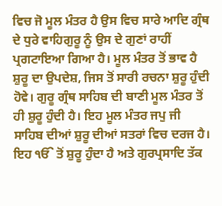ਵਿਚ ਜੋ ਮੂਲ ਮੰਤਰ ਹੈ ਉਸ ਵਿਚ ਸਾਰੇ ਆਦਿ ਗ੍ਰੰਥ ਦੇ ਧੁਰੇ ਵਾਹਿਗੁਰੂ ਨੂੰ ਉਸ ਦੇ ਗੁਣਾਂ ਰਾਹੀਂ ਪ੍ਰਗਟਾਇਆ ਗਿਆ ਹੈ। ਮੂਲ ਮੰਤਰ ਤੋਂ ਭਾਵ ਹੈ ਸ਼ੁਰੂ ਦਾ ਉਪਦੇਸ਼, ਜਿਸ ਤੋਂ ਸਾਰੀ ਰਚਨਾ ਸ਼ੁਰੂ ਹੁੰਦੀ ਹੋਵੇ। ਗੁਰੂ ਗ੍ਰੰਥ ਸਾਹਿਬ ਦੀ ਬਾਣੀ ਮੂਲ ਮੰਤਰ ਤੋਂ ਹੀ ਸ਼ੁਰੂ ਹੁੰਦੀ ਹੈ। ਇਹ ਮੂਲ ਮੰਤਰ ਜਪੁ ਜੀ ਸਾਹਿਬ ਦੀਆਂ ਸ਼ੁਰੂ ਦੀਆਂ ਸਤਰਾਂ ਵਿਚ ਦਰਜ ਹੈ। ਇਹ ੴ ਤੋਂ ਸ਼ੁਰੂ ਹੁੰਦਾ ਹੈ ਅਤੇ ਗੁਰਪ੍ਰਸਾਦਿ ਤੱਕ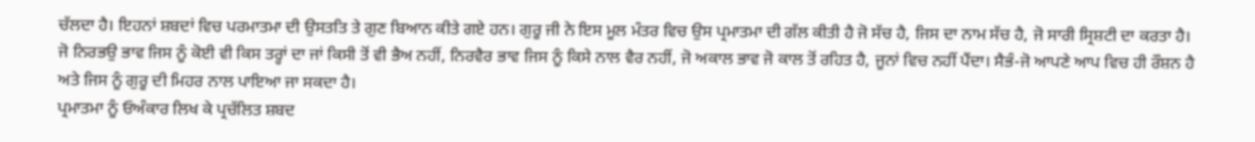ਚੱਲਦਾ ਹੈ। ਇਹਨਾਂ ਸ਼ਬਦਾਂ ਵਿਚ ਪਰਮਾਤਮਾ ਦੀ ਉਸਤਤਿ ਤੇ ਗੁਣ ਬਿਆਨ ਕੀਤੇ ਗਏ ਹਨ। ਗੁਰੂ ਜੀ ਨੇ ਇਸ ਮੂਲ ਮੰਤਰ ਵਿਚ ਉਸ ਪ੍ਰਮਾਤਮਾ ਦੀ ਗੱਲ ਕੀਤੀ ਹੈ ਜੋ ਸੱਚ ਹੈ, ਜਿਸ ਦਾ ਨਾਮ ਸੱਚ ਹੈ, ਜੋ ਸਾਰੀ ਸ੍ਰਿਸ਼ਟੀ ਦਾ ਕਰਤਾ ਹੈ। ਜੋ ਨਿਰਭਉ ਭਾਵ ਜਿਸ ਨੂੰ ਕੋਈ ਵੀ ਕਿਸ ਤਰ੍ਹਾਂ ਦਾ ਜਾਂ ਕਿਸੀ ਤੋਂ ਵੀ ਭੈਅ ਨਹੀਂ, ਨਿਰਵੈਰ ਭਾਵ ਜਿਸ ਨੂੰ ਕਿਸੇ ਨਾਲ ਵੈਰ ਨਹੀਂ, ਜੋ ਅਕਾਲ ਭਾਵ ਜੋ ਕਾਲ ਤੋਂ ਰਹਿਤ ਹੈ, ਜੂਨਾਂ ਵਿਚ ਨਹੀਂ ਪੈਂਦਾ। ਸੈਭੰ-ਜੋ ਆਪਣੇ ਆਪ ਵਿਚ ਹੀ ਰੌਸ਼ਨ ਹੈ ਅਤੇ ਜਿਸ ਨੂੰ ਗੁਰੂ ਦੀ ਮਿਹਰ ਨਾਲ ਪਾਇਆ ਜਾ ਸਕਦਾ ਹੈ।
ਪ੍ਰਮਾਤਮਾ ਨੂੰ ਓਅੰਕਾਰ ਲਿਖ ਕੇ ਪ੍ਰਚੱਲਿਤ ਸ਼ਬਦ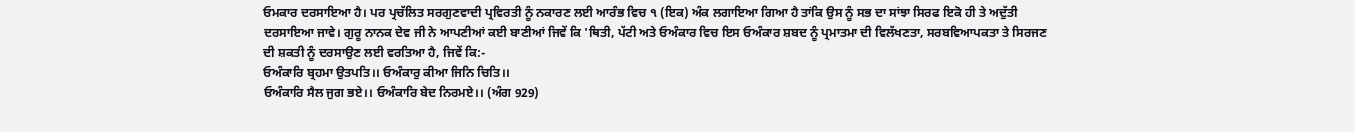ਓਮਕਾਰ ਦਰਸਾਇਆ ਹੈ। ਪਰ ਪ੍ਰਚੱਲਿਤ ਸਰਗੁਣਵਾਦੀ ਪ੍ਰਵਿਰਤੀ ਨੂੰ ਨਕਾਰਣ ਲਈ ਆਰੰਭ ਵਿਚ ੧ (ਇਕ) ਅੰਕ ਲਗਾਇਆ ਗਿਆ ਹੈ ਤਾਂਕਿ ਉਸ ਨੂੰ ਸਭ ਦਾ ਸਾਂਝਾ ਸਿਰਫ ਇਕੋ ਹੀ ਤੇ ਅਦੁੱਤੀ ਦਰਸਾਇਆ ਜਾਵੇ। ਗੁਰੂ ਨਾਨਕ ਦੇਵ ਜੀ ਨੇ ਆਪਣੀਆਂ ਕਈ ਬਾਣੀਆਂ ਜਿਵੇਂ ਕਿ 'ਥਿਤੀ, ਪੱਟੀ ਅਤੇ ਓਅੰਕਾਰ ਵਿਚ ਇਸ ਓਅੰਕਾਰ ਸ਼ਬਦ ਨੂੰ ਪ੍ਰਮਾਤਮਾ ਦੀ ਵਿਲੱਖਣਤਾ, ਸਰਬਵਿਆਪਕਤਾ ਤੇ ਸਿਰਜਣ ਦੀ ਸ਼ਕਤੀ ਨੂੰ ਦਰਸਾਉਣ ਲਈ ਵਰਤਿਆ ਹੈ, ਜਿਵੇਂ ਕਿ:-
ਓਅੰਕਾਰਿ ਬ੍ਰਹਮਾ ਉਤਪਤਿ।। ਓਅੰਕਾਰੁ ਕੀਆ ਜਿਨਿ ਚਿਤਿ।।
ਓਅੰਕਾਰਿ ਸੈਲ ਜੁਗ ਭਏ।। ਓਅੰਕਾਰਿ ਬੇਦ ਨਿਰਮਏ।। (ਅੰਗ 929)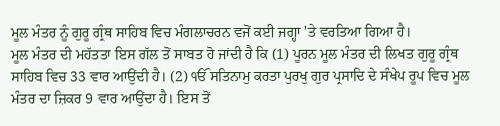ਮੂਲ ਮੰਤਰ ਨੂੰ ਗੁਰੂ ਗ੍ਰੰਥ ਸਾਹਿਬ ਵਿਚ ਮੰਗਲਾਚਰਨ ਵਜੋਂ ਕਈ ਜਗ੍ਹਾ 'ਤੇ ਵਰਤਿਆ ਗਿਆ ਹੈ।
ਮੂਲ ਮੰਤਰ ਦੀ ਮਹੱਤਤਾ ਇਸ ਗੱਲ ਤੋਂ ਸਾਬਤ ਹੋ ਜਾਂਦੀ ਹੈ ਕਿ (1) ਪੂਰਨ ਮੂਲ ਮੰਤਰ ਦੀ ਲਿਖਤ ਗੁਰੂ ਗ੍ਰੰਥ ਸਾਹਿਬ ਵਿਚ 33 ਵਾਰ ਆਉਂਦੀ ਹੈ। (2) ੴ ਸਤਿਨਾਮੁ ਕਰਤਾ ਪੁਰਖੁ ਗੁਰ ਪ੍ਰਸਾਦਿ ਦੇ ਸੰਖੇਪ ਰੂਪ ਵਿਚ ਮੂਲ ਮੰਤਰ ਦਾ ਜ਼ਿਕਰ 9 ਵਾਰ ਆਉਂਦਾ ਹੈ। ਇਸ ਤੋਂ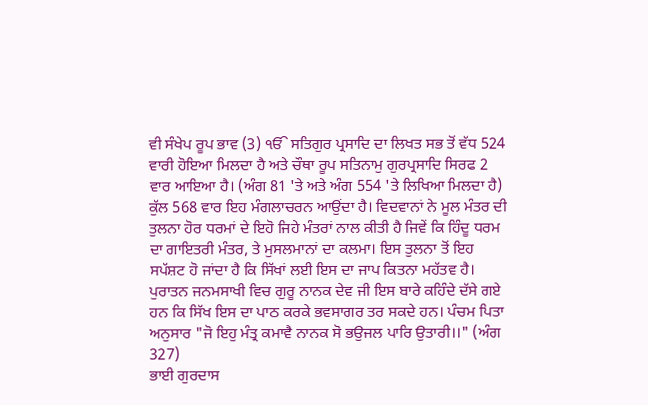ਵੀ ਸੰਖੇਪ ਰੂਪ ਭਾਵ (3) ੴ ਸਤਿਗੁਰ ਪ੍ਰਸਾਦਿ ਦਾ ਲਿਖਤ ਸਭ ਤੋਂ ਵੱਧ 524 ਵਾਰੀ ਹੋਇਆ ਮਿਲਦਾ ਹੈ ਅਤੇ ਚੌਥਾ ਰੂਪ ਸਤਿਨਾਮੁ ਗੁਰਪ੍ਰਸਾਦਿ ਸਿਰਫ 2 ਵਾਰ ਆਇਆ ਹੈ। (ਅੰਗ 81 'ਤੇ ਅਤੇ ਅੰਗ 554 'ਤੇ ਲਿਖਿਆ ਮਿਲਦਾ ਹੈ) ਕੁੱਲ 568 ਵਾਰ ਇਹ ਮੰਗਲਾਚਰਨ ਆਉਂਦਾ ਹੈ। ਵਿਦਵਾਨਾਂ ਨੇ ਮੂਲ ਮੰਤਰ ਦੀ ਤੁਲਨਾ ਹੋਰ ਧਰਮਾਂ ਦੇ ਇਹੋ ਜਿਹੇ ਮੰਤਰਾਂ ਨਾਲ ਕੀਤੀ ਹੈ ਜਿਵੇਂ ਕਿ ਹਿੰਦੂ ਧਰਮ ਦਾ ਗਾਇਤਰੀ ਮੰਤਰ, ਤੇ ਮੁਸਲਮਾਨਾਂ ਦਾ ਕਲਮਾ। ਇਸ ਤੁਲਨਾ ਤੋਂ ਇਹ ਸਪੱਸ਼ਟ ਹੋ ਜਾਂਦਾ ਹੈ ਕਿ ਸਿੱਖਾਂ ਲਈ ਇਸ ਦਾ ਜਾਪ ਕਿਤਨਾ ਮਹੱਤਵ ਹੈ। ਪੁਰਾਤਨ ਜਨਮਸਾਖੀ ਵਿਚ ਗੁਰੂ ਨਾਨਕ ਦੇਵ ਜੀ ਇਸ ਬਾਰੇ ਕਹਿੰਦੇ ਦੱਸੇ ਗਏ ਹਨ ਕਿ ਸਿੱਖ ਇਸ ਦਾ ਪਾਠ ਕਰਕੇ ਭਵਸਾਗਰ ਤਰ ਸਕਦੇ ਹਨ। ਪੰਚਮ ਪਿਤਾ ਅਨੁਸਾਰ "ਜੋ ਇਹੁ ਮੰਤ੍ਰ ਕਮਾਵੈ ਨਾਨਕ ਸੋ ਭਉਜਲ ਪਾਰਿ ਉਤਾਰੀ।।" (ਅੰਗ 327)
ਭਾਈ ਗੁਰਦਾਸ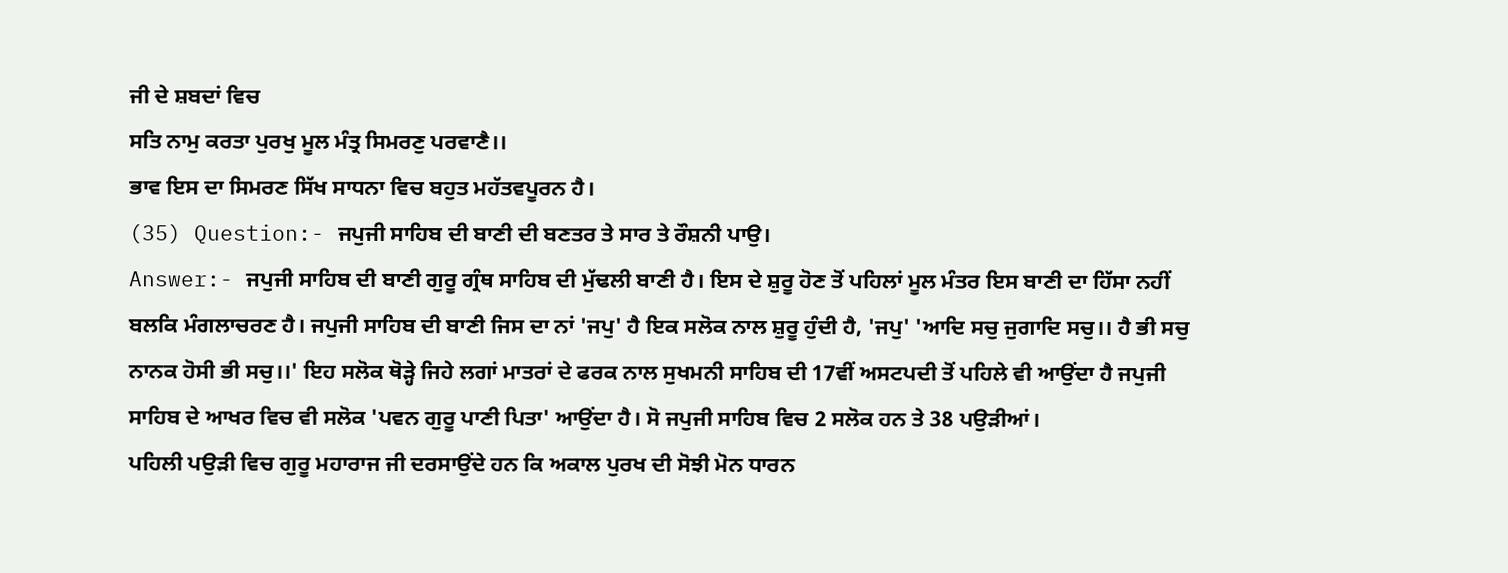ਜੀ ਦੇ ਸ਼ਬਦਾਂ ਵਿਚ
ਸਤਿ ਨਾਮੁ ਕਰਤਾ ਪੁਰਖੁ ਮੂਲ ਮੰਤ੍ਰ ਸਿਮਰਣੁ ਪਰਵਾਣੈ।।
ਭਾਵ ਇਸ ਦਾ ਸਿਮਰਣ ਸਿੱਖ ਸਾਧਨਾ ਵਿਚ ਬਹੁਤ ਮਹੱਤਵਪੂਰਨ ਹੈ।
(35) Question:- ਜਪੁਜੀ ਸਾਹਿਬ ਦੀ ਬਾਣੀ ਦੀ ਬਣਤਰ ਤੇ ਸਾਰ ਤੇ ਰੌਸ਼ਨੀ ਪਾਉ।
Answer:- ਜਪੁਜੀ ਸਾਹਿਬ ਦੀ ਬਾਣੀ ਗੁਰੂ ਗ੍ਰੰਥ ਸਾਹਿਬ ਦੀ ਮੁੱਢਲੀ ਬਾਣੀ ਹੈ। ਇਸ ਦੇ ਸ਼ੁਰੂ ਹੋਣ ਤੋਂ ਪਹਿਲਾਂ ਮੂਲ ਮੰਤਰ ਇਸ ਬਾਣੀ ਦਾ ਹਿੱਸਾ ਨਹੀਂ ਬਲਕਿ ਮੰਗਲਾਚਰਣ ਹੈ। ਜਪੁਜੀ ਸਾਹਿਬ ਦੀ ਬਾਣੀ ਜਿਸ ਦਾ ਨਾਂ 'ਜਪੁ' ਹੈ ਇਕ ਸਲੋਕ ਨਾਲ ਸ਼ੁਰੂ ਹੁੰਦੀ ਹੈ, 'ਜਪੁ' 'ਆਦਿ ਸਚੁ ਜੁਗਾਦਿ ਸਚੁ।। ਹੈ ਭੀ ਸਚੁ ਨਾਨਕ ਹੋਸੀ ਭੀ ਸਚੁ।।' ਇਹ ਸਲੋਕ ਥੋੜ੍ਹੇ ਜਿਹੇ ਲਗਾਂ ਮਾਤਰਾਂ ਦੇ ਫਰਕ ਨਾਲ ਸੁਖਮਨੀ ਸਾਹਿਬ ਦੀ 17ਵੀਂ ਅਸਟਪਦੀ ਤੋਂ ਪਹਿਲੇ ਵੀ ਆਉਂਦਾ ਹੈ ਜਪੁਜੀ ਸਾਹਿਬ ਦੇ ਆਖਰ ਵਿਚ ਵੀ ਸਲੋਕ 'ਪਵਨ ਗੁਰੂ ਪਾਣੀ ਪਿਤਾ' ਆਉਂਦਾ ਹੈ। ਸੋ ਜਪੁਜੀ ਸਾਹਿਬ ਵਿਚ 2 ਸਲੋਕ ਹਨ ਤੇ 38 ਪਉੜੀਆਂ।
ਪਹਿਲੀ ਪਉੜੀ ਵਿਚ ਗੁਰੂ ਮਹਾਰਾਜ ਜੀ ਦਰਸਾਉਂਦੇ ਹਨ ਕਿ ਅਕਾਲ ਪੁਰਖ ਦੀ ਸੋਝੀ ਮੋਨ ਧਾਰਨ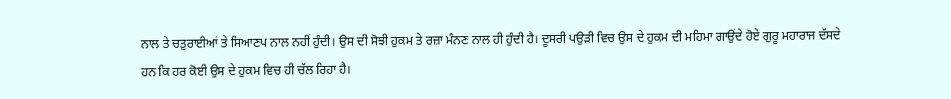ਨਾਲ ਤੇ ਚਤੁਰਾਈਆਂ ਤੇ ਸਿਆਣਪ ਨਾਲ ਨਹੀਂ ਹੁੰਦੀ। ਉਸ ਦੀ ਸੋਝੀ ਹੁਕਮ ਤੇ ਰਜ਼ਾ ਮੰਨਣ ਨਾਲ ਹੀ ਹੁੰਦੀ ਹੈ। ਦੂਸਰੀ ਪਉੜੀ ਵਿਚ ਉਸ ਦੇ ਹੁਕਮ ਦੀ ਮਹਿਮਾ ਗਾਉਂਦੇ ਹੋਏ ਗੁਰੂ ਮਹਾਰਾਜ ਦੱਸਦੇ ਹਨ ਕਿ ਹਰ ਕੋਈ ਉਸ ਦੇ ਹੁਕਮ ਵਿਚ ਹੀ ਚੱਲ ਰਿਹਾ ਹੈ।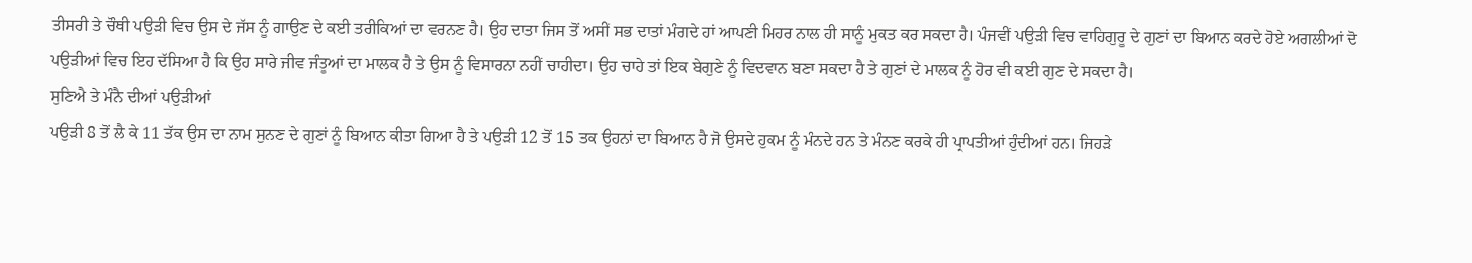ਤੀਸਰੀ ਤੇ ਚੌਥੀ ਪਉੜੀ ਵਿਚ ਉਸ ਦੇ ਜੱਸ ਨੂੰ ਗਾਉਣ ਦੇ ਕਈ ਤਰੀਕਿਆਂ ਦਾ ਵਰਨਣ ਹੈ। ਉਹ ਦਾਤਾ ਜਿਸ ਤੋਂ ਅਸੀਂ ਸਭ ਦਾਤਾਂ ਮੰਗਦੇ ਹਾਂ ਆਪਣੀ ਮਿਹਰ ਨਾਲ ਹੀ ਸਾਨੂੰ ਮੁਕਤ ਕਰ ਸਕਦਾ ਹੈ। ਪੰਜਵੀਂ ਪਉੜੀ ਵਿਚ ਵਾਹਿਗੁਰੂ ਦੇ ਗੁਣਾਂ ਦਾ ਬਿਆਨ ਕਰਦੇ ਹੋਏ ਅਗਲੀਆਂ ਦੋ ਪਉੜੀਆਂ ਵਿਚ ਇਹ ਦੱਸਿਆ ਹੈ ਕਿ ਉਹ ਸਾਰੇ ਜੀਵ ਜੰਤੂਆਂ ਦਾ ਮਾਲਕ ਹੈ ਤੇ ਉਸ ਨੂੰ ਵਿਸਾਰਨਾ ਨਹੀਂ ਚਾਹੀਦਾ। ਉਹ ਚਾਹੇ ਤਾਂ ਇਕ ਬੇਗੁਣੇ ਨੂੰ ਵਿਦਵਾਨ ਬਣਾ ਸਕਦਾ ਹੈ ਤੇ ਗੁਣਾਂ ਦੇ ਮਾਲਕ ਨੂੰ ਹੋਰ ਵੀ ਕਈ ਗੁਣ ਦੇ ਸਕਦਾ ਹੈ।
ਸੁਣਿਐ ਤੇ ਮੰਨੈ ਦੀਆਂ ਪਉੜੀਆਂ
ਪਉੜੀ 8 ਤੋਂ ਲੈ ਕੇ 11 ਤੱਕ ਉਸ ਦਾ ਨਾਮ ਸੁਨਣ ਦੇ ਗੁਣਾਂ ਨੂੰ ਬਿਆਨ ਕੀਤਾ ਗਿਆ ਹੈ ਤੇ ਪਉੜੀ 12 ਤੋਂ 15 ਤਕ ਉਹਨਾਂ ਦਾ ਬਿਆਨ ਹੈ ਜੋ ਉਸਦੇ ਹੁਕਮ ਨੂੰ ਮੰਨਦੇ ਹਨ ਤੇ ਮੰਨਣ ਕਰਕੇ ਹੀ ਪ੍ਰਾਪਤੀਆਂ ਹੁੰਦੀਆਂ ਹਨ। ਜਿਹੜੇ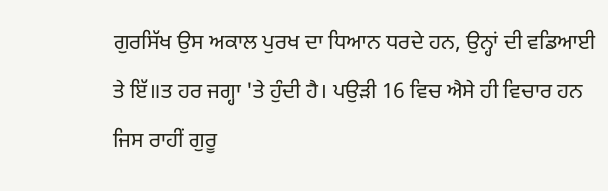ਗੁਰਸਿੱਖ ਉਸ ਅਕਾਲ ਪੁਰਖ ਦਾ ਧਿਆਨ ਧਰਦੇ ਹਨ, ਉਨ੍ਹਾਂ ਦੀ ਵਡਿਆਈ ਤੇ ਇੱ॥ਤ ਹਰ ਜਗ੍ਹਾ 'ਤੇ ਹੁੰਦੀ ਹੈ। ਪਉੜੀ 16 ਵਿਚ ਐਸੇ ਹੀ ਵਿਚਾਰ ਹਨ ਜਿਸ ਰਾਹੀਂ ਗੁਰੂ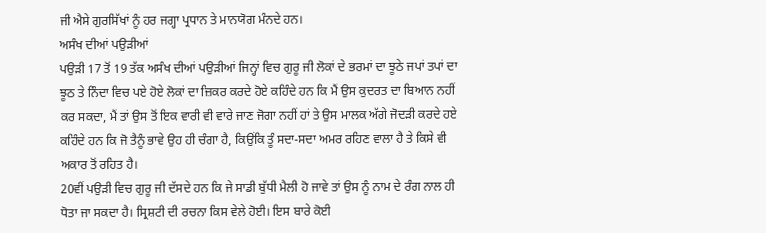ਜੀ ਐਸੇ ਗੁਰਸਿੱਖਾਂ ਨੂੰ ਹਰ ਜਗ੍ਹਾ ਪ੍ਰਧਾਨ ਤੇ ਮਾਨਯੋਗ ਮੰਨਦੇ ਹਨ।
ਅਸੰਖ ਦੀਆਂ ਪਉੜੀਆਂ
ਪਉੜੀ 17 ਤੋਂ 19 ਤੱਕ ਅਸੰਖ ਦੀਆਂ ਪਉੜੀਆਂ ਜਿਨ੍ਹਾਂ ਵਿਚ ਗੁਰੂ ਜੀ ਲੋਕਾਂ ਦੇ ਭਰਮਾਂ ਦਾ ਝੂਠੇ ਜਪਾਂ ਤਪਾਂ ਦਾ ਝੂਠ ਤੇ ਨਿੰਦਾ ਵਿਚ ਪਏ ਹੋਏ ਲੋਕਾਂ ਦਾ ਜ਼ਿਕਰ ਕਰਦੇ ਹੋਏ ਕਹਿੰਦੇ ਹਨ ਕਿ ਮੈਂ ਉਸ ਕੁਦਰਤ ਦਾ ਬਿਆਨ ਨਹੀਂ ਕਰ ਸਕਦਾ, ਮੈਂ ਤਾਂ ਉਸ ਤੋਂ ਇਕ ਵਾਰੀ ਵੀ ਵਾਰੇ ਜਾਣ ਜੋਗਾ ਨਹੀਂ ਹਾਂ ਤੇ ਉਸ ਮਾਲਕ ਅੱਗੇ ਜੋਦੜੀ ਕਰਦੇ ਹਏ ਕਹਿੰਦੇ ਹਨ ਕਿ ਜੋ ਤੈਨੂੰ ਭਾਵੇ ਉਹ ਹੀ ਚੰਗਾ ਹੈ, ਕਿਉਂਕਿ ਤੂੰ ਸਦਾ-ਸਦਾ ਅਮਰ ਰਹਿਣ ਵਾਲਾ ਹੈ ਤੇ ਕਿਸੇ ਵੀ ਅਕਾਰ ਤੋਂ ਰਹਿਤ ਹੈ।
20ਵੀਂ ਪਉੜੀ ਵਿਚ ਗੁਰੂ ਜੀ ਦੱਸਦੇ ਹਨ ਕਿ ਜੇ ਸਾਡੀ ਬੁੱਧੀ ਮੈਲੀ ਹੋ ਜਾਵੇ ਤਾਂ ਉਸ ਨੂੰ ਨਾਮ ਦੇ ਰੰਗ ਨਾਲ ਹੀ ਧੋਤਾ ਜਾ ਸਕਦਾ ਹੈ। ਸ੍ਰਿਸ਼ਟੀ ਦੀ ਰਚਨਾ ਕਿਸ ਵੇਲੇ ਹੋਈ। ਇਸ ਬਾਰੇ ਕੋਈ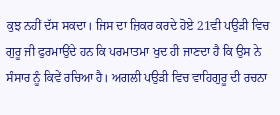ਕੁਝ ਨਹੀਂ ਦੱਸ ਸਕਦਾ। ਜਿਸ ਦਾ ਜ਼ਿਕਰ ਕਰਦੇ ਹੋਏ 21ਵੀ ਪਉੜੀ ਵਿਚ ਗੁਰੂ ਜੀ ਫੁਰਮਾਉਂਦੇ ਹਨ ਕਿ ਪਰਮਾਤਮਾ ਖੁਦ ਹੀ ਜਾਣਦਾ ਹੈ ਕਿ ਉਸ ਨੇ ਸੰਸਾਰ ਨੂੰ ਕਿਵੇਂ ਰਚਿਆ ਹੈ। ਅਗਲੀ ਪਉੜੀ ਵਿਚ ਵਾਹਿਗੁਰੂ ਦੀ ਰਚਨਾ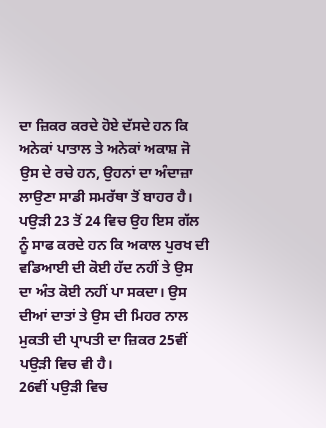ਦਾ ਜ਼ਿਕਰ ਕਰਦੇ ਹੋਏ ਦੱਸਦੇ ਹਨ ਕਿ ਅਨੇਕਾਂ ਪਾਤਾਲ ਤੇ ਅਨੇਕਾਂ ਅਕਾਸ਼ ਜੋ ਉਸ ਦੇ ਰਚੇ ਹਨ, ਉਹਨਾਂ ਦਾ ਅੰਦਾਜ਼ਾ ਲਾਉਣਾ ਸਾਡੀ ਸਮਰੱਥਾ ਤੋਂ ਬਾਹਰ ਹੈ। ਪਉੜੀ 23 ਤੋਂ 24 ਵਿਚ ਉਹ ਇਸ ਗੱਲ ਨੂੰ ਸਾਫ ਕਰਦੇ ਹਨ ਕਿ ਅਕਾਲ ਪੁਰਖ ਦੀ ਵਡਿਆਈ ਦੀ ਕੋਈ ਹੱਦ ਨਹੀਂ ਤੇ ਉਸ ਦਾ ਅੰਤ ਕੋਈ ਨਹੀਂ ਪਾ ਸਕਦਾ। ਉਸ ਦੀਆਂ ਦਾਤਾਂ ਤੇ ਉਸ ਦੀ ਮਿਹਰ ਨਾਲ ਮੁਕਤੀ ਦੀ ਪ੍ਰਾਪਤੀ ਦਾ ਜ਼ਿਕਰ 25ਵੀਂ ਪਉੜੀ ਵਿਚ ਵੀ ਹੈ।
26ਵੀਂ ਪਉੜੀ ਵਿਚ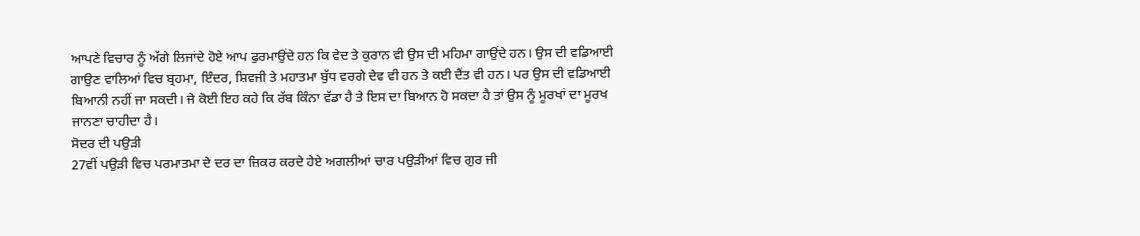ਆਪਣੇ ਵਿਚਾਰ ਨੂੰ ਅੱਗੇ ਲਿਜਾਂਦੇ ਹੋਏ ਆਪ ਫੁਰਮਾਉਂਦੇ ਹਨ ਕਿ ਵੇਦ ਤੇ ਕੁਰਾਨ ਵੀ ਉਸ ਦੀ ਮਹਿਮਾ ਗਾਉਂਦੇ ਹਨ। ਉਸ ਦੀ ਵਡਿਆਈ ਗਾਉਣ ਵਾਲਿਆਂ ਵਿਚ ਬ੍ਰਹਮਾ, ਇੰਦਰ, ਸ਼ਿਵਜੀ ਤੇ ਮਹਾਤਮਾ ਬੁੱਧ ਵਰਗੇ ਦੇਵ ਵੀ ਹਨ ਤੇ ਕਈ ਦੈਂਤ ਵੀ ਹਨ। ਪਰ ਉਸ ਦੀ ਵਡਿਆਈ ਬਿਆਨੀ ਨਹੀਂ ਜਾ ਸਕਦੀ। ਜੇ ਕੋਈ ਇਹ ਕਹੇ ਕਿ ਰੱਬ ਕਿੰਨਾ ਵੱਡਾ ਹੈ ਤੇ ਇਸ ਦਾ ਬਿਆਨ ਹੋ ਸਕਦਾ ਹੈ ਤਾਂ ਉਸ ਨੂੰ ਮੂਰਖਾਂ ਦਾ ਮੂਰਖ ਜਾਨਣਾ ਚਾਹੀਦਾ ਹੈ।
ਸੋਦਰ ਦੀ ਪਉੜੀ
27ਵੀਂ ਪਉੜੀ ਵਿਚ ਪਰਮਾਤਮਾ ਦੇ ਦਰ ਦਾ ਜ਼ਿਕਰ ਕਰਦੇ ਹੇਏ ਅਗਲੀਆਂ ਚਾਰ ਪਉੜੀਆਂ ਵਿਚ ਗੁਰ ਜੀ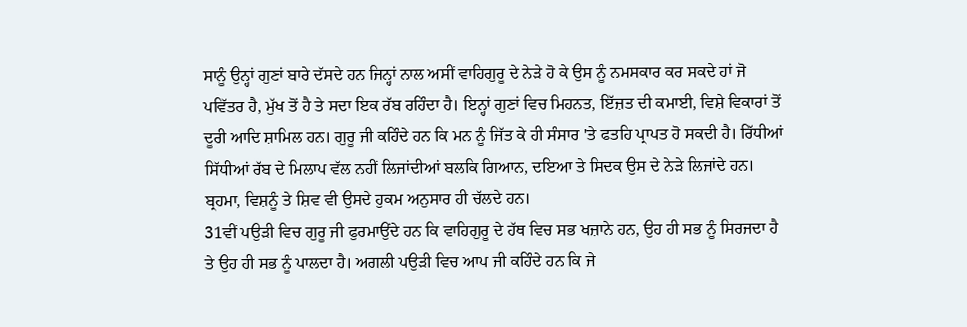ਸਾਨੂੰ ਉਨ੍ਹਾਂ ਗੁਣਾਂ ਬਾਰੇ ਦੱਸਦੇ ਹਨ ਜਿਨ੍ਹਾਂ ਨਾਲ ਅਸੀਂ ਵਾਹਿਗੁਰੂ ਦੇ ਨੇੜੇ ਹੋ ਕੇ ਉਸ ਨੂੰ ਨਮਸਕਾਰ ਕਰ ਸਕਦੇ ਹਾਂ ਜੋ ਪਵਿੱਤਰ ਹੈ, ਮੁੱਖ ਤੋਂ ਹੈ ਤੇ ਸਦਾ ਇਕ ਰੱਬ ਰਹਿੰਦਾ ਹੈ। ਇਨ੍ਹਾਂ ਗੁਣਾਂ ਵਿਚ ਮਿਹਨਤ, ਇੱਜ਼ਤ ਦੀ ਕਮਾਈ, ਵਿਸ਼ੇ ਵਿਕਾਰਾਂ ਤੋਂ ਦੂਰੀ ਆਦਿ ਸ਼ਾਮਿਲ ਹਨ। ਗੁਰੂ ਜੀ ਕਹਿੰਦੇ ਹਨ ਕਿ ਮਨ ਨੂੰ ਜਿੱਤ ਕੇ ਹੀ ਸੰਸਾਰ 'ਤੇ ਫਤਹਿ ਪ੍ਰਾਪਤ ਹੋ ਸਕਦੀ ਹੈ। ਰਿੱਧੀਆਂ ਸਿੱਧੀਆਂ ਰੱਬ ਦੇ ਮਿਲਾਪ ਵੱਲ ਨਹੀਂ ਲਿਜਾਂਦੀਆਂ ਬਲਕਿ ਗਿਆਨ, ਦਇਆ ਤੇ ਸਿਦਕ ਉਸ ਦੇ ਨੇੜੇ ਲਿਜਾਂਦੇ ਹਨ। ਬ੍ਰਹਮਾ, ਵਿਸ਼ਨੂੰ ਤੇ ਸ਼ਿਵ ਵੀ ਉਸਦੇ ਹੁਕਮ ਅਨੁਸਾਰ ਹੀ ਚੱਲਦੇ ਹਨ।
31ਵੀਂ ਪਉੜੀ ਵਿਚ ਗੁਰੂ ਜੀ ਫੁਰਮਾਉਂਦੇ ਹਨ ਕਿ ਵਾਹਿਗੁਰੂ ਦੇ ਹੱਥ ਵਿਚ ਸਭ ਖਜ਼ਾਨੇ ਹਨ, ਉਹ ਹੀ ਸਭ ਨੂੰ ਸਿਰਜਦਾ ਹੈ ਤੇ ਉਹ ਹੀ ਸਭ ਨੂੰ ਪਾਲਦਾ ਹੈ। ਅਗਲੀ ਪਉੜੀ ਵਿਚ ਆਪ ਜੀ ਕਹਿੰਦੇ ਹਨ ਕਿ ਜੇ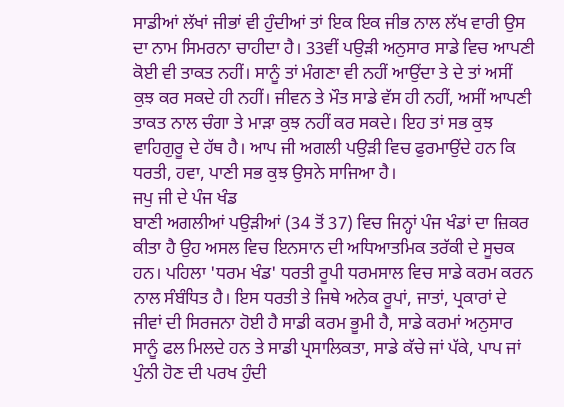ਸਾਡੀਆਂ ਲੱਖਾਂ ਜੀਭਾਂ ਵੀ ਹੁੰਦੀਆਂ ਤਾਂ ਇਕ ਇਕ ਜੀਭ ਨਾਲ ਲੱਖ ਵਾਰੀ ਉਸ ਦਾ ਨਾਮ ਸਿਮਰਨਾ ਚਾਹੀਦਾ ਹੈ। 33ਵੀਂ ਪਉੜੀ ਅਨੁਸਾਰ ਸਾਡੇ ਵਿਚ ਆਪਣੀ ਕੋਈ ਵੀ ਤਾਕਤ ਨਹੀਂ। ਸਾਨੂੰ ਤਾਂ ਮੰਗਣਾ ਵੀ ਨਹੀਂ ਆਉਂਦਾ ਤੇ ਦੇ ਤਾਂ ਅਸੀਂ ਕੁਝ ਕਰ ਸਕਦੇ ਹੀ ਨਹੀਂ। ਜੀਵਨ ਤੇ ਮੌਤ ਸਾਡੇ ਵੱਸ ਹੀ ਨਹੀਂ, ਅਸੀਂ ਆਪਣੀ ਤਾਕਤ ਨਾਲ ਚੰਗਾ ਤੇ ਮਾੜਾ ਕੁਝ ਨਹੀਂ ਕਰ ਸਕਦੇ। ਇਹ ਤਾਂ ਸਭ ਕੁਝ ਵਾਹਿਗੁਰੂ ਦੇ ਹੱਥ ਹੈ। ਆਪ ਜੀ ਅਗਲੀ ਪਉੜੀ ਵਿਚ ਫੁਰਮਾਉਂਦੇ ਹਨ ਕਿ ਧਰਤੀ, ਹਵਾ, ਪਾਣੀ ਸਭ ਕੁਝ ਉਸਨੇ ਸਾਜਿਆ ਹੈ।
ਜਪੁ ਜੀ ਦੇ ਪੰਜ ਖੰਡ
ਬਾਣੀ ਅਗਲੀਆਂ ਪਉੜੀਆਂ (34 ਤੋਂ 37) ਵਿਚ ਜਿਨ੍ਹਾਂ ਪੰਜ ਖੰਡਾਂ ਦਾ ਜ਼ਿਕਰ ਕੀਤਾ ਹੈ ਉਹ ਅਸਲ ਵਿਚ ਇਨਸਾਨ ਦੀ ਅਧਿਆਤਮਿਕ ਤਰੱਕੀ ਦੇ ਸੂਚਕ ਹਨ। ਪਹਿਲਾ 'ਧਰਮ ਖੰਡ' ਧਰਤੀ ਰੂਪੀ ਧਰਮਸਾਲ ਵਿਚ ਸਾਡੇ ਕਰਮ ਕਰਨ ਨਾਲ ਸੰਬੰਧਿਤ ਹੈ। ਇਸ ਧਰਤੀ ਤੇ ਜਿਥੇ ਅਨੇਕ ਰੂਪਾਂ, ਜਾਤਾਂ, ਪ੍ਰਕਾਰਾਂ ਦੇ ਜੀਵਾਂ ਦੀ ਸਿਰਜਨਾ ਹੋਈ ਹੈ ਸਾਡੀ ਕਰਮ ਭੂਮੀ ਹੈ, ਸਾਡੇ ਕਰਮਾਂ ਅਨੁਸਾਰ ਸਾਨੂੰ ਫਲ ਮਿਲਦੇ ਹਨ ਤੇ ਸਾਡੀ ਪ੍ਰਸਾਲਿਕਤਾ, ਸਾਡੇ ਕੱਚੇ ਜਾਂ ਪੱਕੇ, ਪਾਪ ਜਾਂ ਪੁੰਨੀ ਹੋਣ ਦੀ ਪਰਖ ਹੁੰਦੀ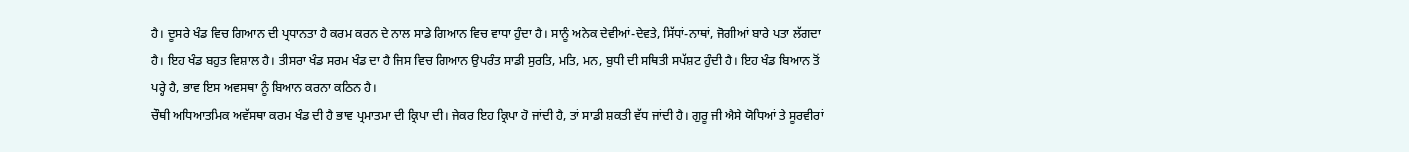ਹੈ। ਦੂਸਰੇ ਖੰਡ ਵਿਚ ਗਿਆਨ ਦੀ ਪ੍ਰਧਾਨਤਾ ਹੈ ਕਰਮ ਕਰਨ ਦੇ ਨਾਲ ਸਾਡੇ ਗਿਆਨ ਵਿਚ ਵਾਧਾ ਹੁੰਦਾ ਹੈ। ਸਾਨੂੰ ਅਨੇਕ ਦੇਵੀਆਂ-ਦੇਵਤੇ, ਸਿੱਧਾਂ-ਨਾਥਾਂ, ਜੋਗੀਆਂ ਬਾਰੇ ਪਤਾ ਲੱਗਦਾ ਹੈ। ਇਹ ਖੰਡ ਬਹੁਤ ਵਿਸ਼ਾਲ ਹੈ। ਤੀਸਰਾ ਖੰਡ ਸਰਮ ਖੰਡ ਦਾ ਹੈ ਜਿਸ ਵਿਚ ਗਿਆਨ ਉਪਰੰਤ ਸਾਡੀ ਸੁਰਤਿ, ਮਤਿ, ਮਨ, ਬੁਧੀ ਦੀ ਸਥਿਤੀ ਸਪੱਸ਼ਟ ਹੁੰਦੀ ਹੈ। ਇਹ ਖੰਡ ਬਿਆਨ ਤੋਂ ਪਰ੍ਹੇ ਹੈ, ਭਾਵ ਇਸ ਅਵਸਥਾ ਨੂੰ ਬਿਆਨ ਕਰਨਾ ਕਠਿਨ ਹੈ।
ਚੌਥੀ ਅਧਿਆਤਮਿਕ ਅਵੱਸਥਾ ਕਰਮ ਖੰਡ ਦੀ ਹੈ ਭਾਵ ਪ੍ਰਮਾਤਮਾ ਦੀ ਕ੍ਰਿਪਾ ਦੀ। ਜੇਕਰ ਇਹ ਕ੍ਰਿਪਾ ਹੋ ਜਾਂਦੀ ਹੈ, ਤਾਂ ਸਾਡੀ ਸ਼ਕਤੀ ਵੱਧ ਜਾਂਦੀ ਹੈ। ਗੁਰੂ ਜੀ ਐਸੇ ਯੋਧਿਆਂ ਤੇ ਸੂਰਵੀਰਾਂ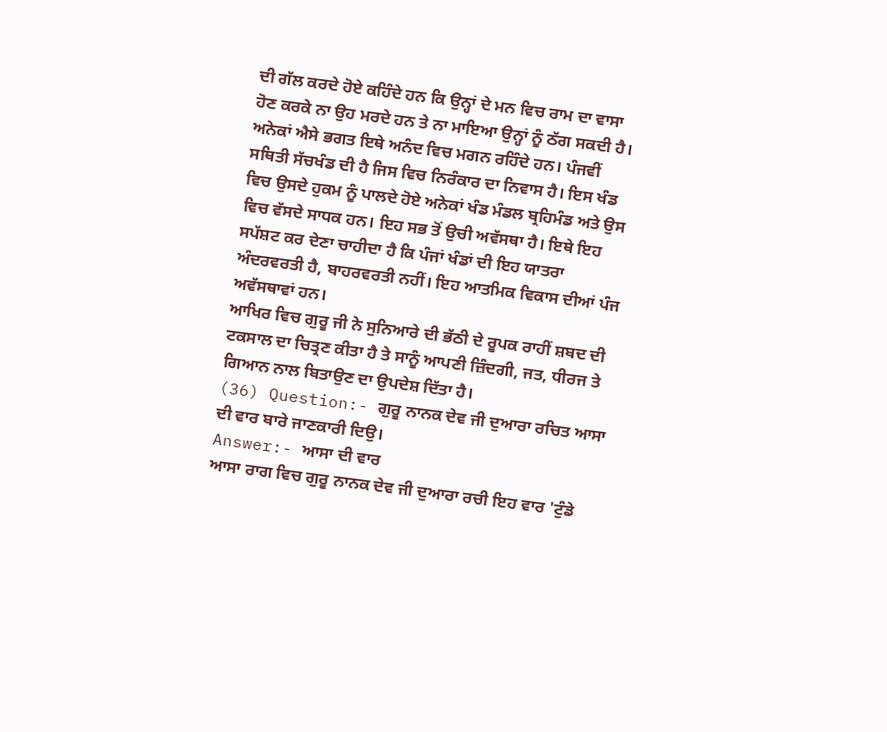ਦੀ ਗੱਲ ਕਰਦੇ ਹੋਏ ਕਹਿੰਦੇ ਹਨ ਕਿ ਉਨ੍ਹਾਂ ਦੇ ਮਨ ਵਿਚ ਰਾਮ ਦਾ ਵਾਸਾ ਹੋਣ ਕਰਕੇ ਨਾ ਉਹ ਮਰਦੇ ਹਨ ਤੇ ਨਾ ਮਾਇਆ ਉਨ੍ਹਾਂ ਨੂੰ ਠੱਗ ਸਕਦੀ ਹੈ। ਅਨੇਕਾਂ ਐਸੇ ਭਗਤ ਇਥੇ ਅਨੰਦ ਵਿਚ ਮਗਨ ਰਹਿੰਦੇ ਹਨ। ਪੰਜਵੀਂ ਸਥਿਤੀ ਸੱਚਖੰਡ ਦੀ ਹੈ ਜਿਸ ਵਿਚ ਨਿਰੰਕਾਰ ਦਾ ਨਿਵਾਸ ਹੈ। ਇਸ ਖੰਡ ਵਿਚ ਉਸਦੇ ਹੁਕਮ ਨੂੰ ਪਾਲਦੇ ਹੋਏ ਅਨੇਕਾਂ ਖੰਡ ਮੰਡਲ ਬ੍ਰਹਿਮੰਡ ਅਤੇ ਉਸ ਵਿਚ ਵੱਸਦੇ ਸਾਧਕ ਹਨ। ਇਹ ਸਭ ਤੋਂ ਉਚੀ ਅਵੱਸਥਾ ਹੈ। ਇਥੇ ਇਹ ਸਪੱਸ਼ਟ ਕਰ ਦੇਣਾ ਚਾਹੀਦਾ ਹੈ ਕਿ ਪੰਜਾਂ ਖੰਡਾਂ ਦੀ ਇਹ ਯਾਤਰਾ ਅੰਦਰਵਰਤੀ ਹੈ, ਬਾਹਰਵਰਤੀ ਨਹੀਂ। ਇਹ ਆਤਮਿਕ ਵਿਕਾਸ ਦੀਆਂ ਪੰਜ ਅਵੱਸਥਾਵਾਂ ਹਨ।
ਆਖਿਰ ਵਿਚ ਗੁਰੂ ਜੀ ਨੇ ਸੁਨਿਆਰੇ ਦੀ ਭੱਠੀ ਦੇ ਰੂਪਕ ਰਾਹੀਂ ਸ਼ਬਦ ਦੀ ਟਕਸਾਲ ਦਾ ਚਿਤ੍ਰਣ ਕੀਤਾ ਹੈ ਤੇ ਸਾਨੂੰ ਆਪਣੀ ਜ਼ਿੰਦਗੀ, ਜਤ, ਧੀਰਜ ਤੇ ਗਿਆਨ ਨਾਲ ਬਿਤਾਉਣ ਦਾ ਉਪਦੇਸ਼ ਦਿੱਤਾ ਹੈ।
(36) Question:- ਗੁਰੂ ਨਾਨਕ ਦੇਵ ਜੀ ਦੁਆਰਾ ਰਚਿਤ ਆਸਾ ਦੀ ਵਾਰ ਬਾਰੇ ਜਾਣਕਾਰੀ ਦਿਉ।
Answer:- ਆਸਾ ਦੀ ਵਾਰ
ਆਸਾ ਰਾਗ ਵਿਚ ਗੁਰੂ ਨਾਨਕ ਦੇਵ ਜੀ ਦੁਆਰਾ ਰਚੀ ਇਹ ਵਾਰ 'ਟੁੰਡੇ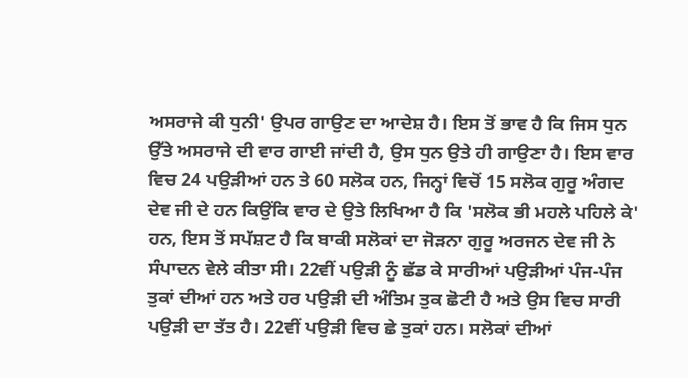ਅਸਰਾਜੇ ਕੀ ਧੁਨੀ' ਉਪਰ ਗਾਉਣ ਦਾ ਆਦੇਸ਼ ਹੈ। ਇਸ ਤੋਂ ਭਾਵ ਹੈ ਕਿ ਜਿਸ ਧੁਨ ਉੱਤੇ ਅਸਰਾਜੇ ਦੀ ਵਾਰ ਗਾਈ ਜਾਂਦੀ ਹੈ, ਉਸ ਧੁਨ ਉਤੇ ਹੀ ਗਾਉਣਾ ਹੈ। ਇਸ ਵਾਰ ਵਿਚ 24 ਪਉੜੀਆਂ ਹਨ ਤੇ 60 ਸਲੋਕ ਹਨ, ਜਿਨ੍ਹਾਂ ਵਿਚੋਂ 15 ਸਲੋਕ ਗੁਰੂ ਅੰਗਦ ਦੇਵ ਜੀ ਦੇ ਹਨ ਕਿਉਂਕਿ ਵਾਰ ਦੇ ਉਤੇ ਲਿਖਿਆ ਹੈ ਕਿ 'ਸਲੋਕ ਭੀ ਮਹਲੇ ਪਹਿਲੇ ਕੇ' ਹਨ, ਇਸ ਤੋਂ ਸਪੱਸ਼ਟ ਹੈ ਕਿ ਬਾਕੀ ਸਲੋਕਾਂ ਦਾ ਜੋੜਨਾ ਗੁਰੂ ਅਰਜਨ ਦੇਵ ਜੀ ਨੇ ਸੰਪਾਦਨ ਵੇਲੇ ਕੀਤਾ ਸੀ। 22ਵੀਂ ਪਉੜੀ ਨੂੰ ਛੱਡ ਕੇ ਸਾਰੀਆਂ ਪਉੜੀਆਂ ਪੰਜ-ਪੰਜ ਤੁਕਾਂ ਦੀਆਂ ਹਨ ਅਤੇ ਹਰ ਪਉੜੀ ਦੀ ਅੰਤਿਮ ਤੁਕ ਛੋਟੀ ਹੈ ਅਤੇ ਉਸ ਵਿਚ ਸਾਰੀ ਪਉੜੀ ਦਾ ਤੱਤ ਹੈ। 22ਵੀਂ ਪਉੜੀ ਵਿਚ ਛੇ ਤੁਕਾਂ ਹਨ। ਸਲੋਕਾਂ ਦੀਆਂ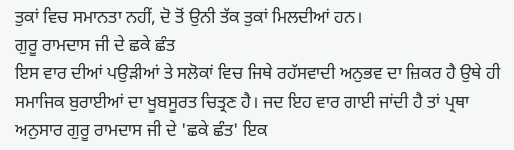ਤੁਕਾਂ ਵਿਚ ਸਮਾਨਤਾ ਨਹੀਂ, ਦੋ ਤੋਂ ਉਨੀ ਤੱਕ ਤੁਕਾਂ ਮਿਲਦੀਆਂ ਹਨ।
ਗੁਰੂ ਰਾਮਦਾਸ ਜੀ ਦੇ ਛਕੇ ਛੰਤ
ਇਸ ਵਾਰ ਦੀਆਂ ਪਉੜੀਆਂ ਤੇ ਸਲੋਕਾਂ ਵਿਚ ਜਿਥੇ ਰਹੱਸਵਾਦੀ ਅਨੁਭਵ ਦਾ ਜ਼ਿਕਰ ਹੈ ਉਥੇ ਹੀ ਸਮਾਜਿਕ ਬੁਰਾਈਆਂ ਦਾ ਖੂਬਸੂਰਤ ਚਿਤ੍ਰਣ ਹੈ। ਜਦ ਇਹ ਵਾਰ ਗਾਈ ਜਾਂਦੀ ਹੈ ਤਾਂ ਪ੍ਰਥਾ ਅਨੁਸਾਰ ਗੁਰੂ ਰਾਮਦਾਸ ਜੀ ਦੇ 'ਛਕੇ ਛੰਤ' ਇਕ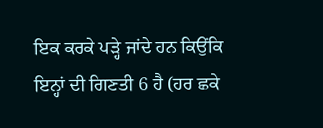ਇਕ ਕਰਕੇ ਪੜ੍ਹੇ ਜਾਂਦੇ ਹਨ ਕਿਉਂਕਿ ਇਨ੍ਹਾਂ ਦੀ ਗਿਣਤੀ 6 ਹੈ (ਹਰ ਛਕੇ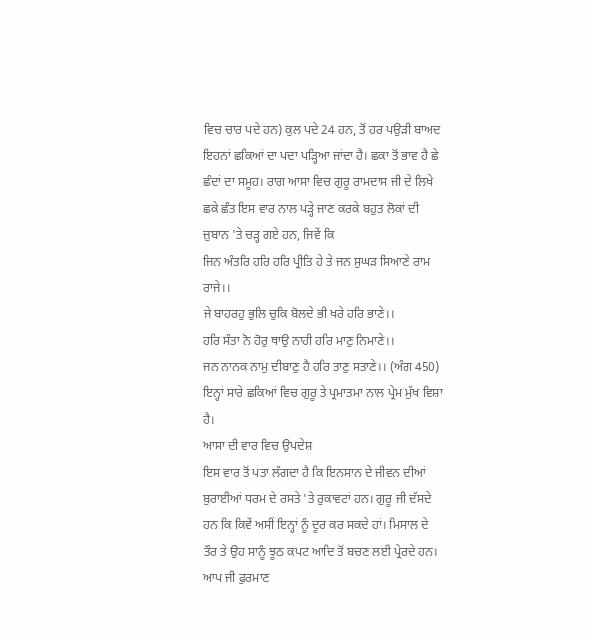ਵਿਚ ਚਾਰ ਪਦੇ ਹਨ) ਕੁਲ ਪਦੇ 24 ਹਨ, ਤੋਂ ਹਰ ਪਉੜੀ ਬਾਅਦ ਇਹਨਾਂ ਛਕਿਆਂ ਦਾ ਪਦਾ ਪੜ੍ਹਿਆ ਜਾਂਦਾ ਹੈ। ਛਕਾ ਤੋਂ ਭਾਵ ਹੈ ਛੇ ਛੰਦਾਂ ਦਾ ਸਮੂਹ। ਰਾਗ ਆਸਾ ਵਿਚ ਗੁਰੂ ਰਾਮਦਾਸ ਜੀ ਦੇ ਲਿਖੇ ਛਕੇ ਛੰਤ ਇਸ ਵਾਰ ਨਾਲ ਪੜ੍ਹੇ ਜਾਣ ਕਰਕੇ ਬਹੁਤ ਲੋਕਾਂ ਦੀ ਜ਼ੁਬਾਨ 'ਤੇ ਚੜ੍ਹ ਗਏ ਹਨ, ਜਿਵੇਂ ਕਿ
ਜਿਨ ਅੰਤਰਿ ਹਰਿ ਹਰਿ ਪ੍ਰੀਤਿ ਹੇ ਤੇ ਜਨ ਸੁਘੜ ਸਿਆਣੇ ਰਾਮ ਰਾਜੇ।।
ਜੇ ਬਾਹਰਹੁ ਭੁਲਿ ਚੁਕਿ ਬੋਲਦੇ ਭੀ ਖਰੇ ਹਰਿ ਭਾਣੇ।।
ਹਰਿ ਸੰਤਾ ਨੋ ਹੋਰੁ ਥਾਉ ਨਾਹੀ ਹਰਿ ਮਾਣੁ ਨਿਮਾਣੇ।।
ਜਨ ਨਾਨਕ ਨਾਮੁ ਦੀਬਾਣੁ ਹੈ ਹਰਿ ਤਾਣੁ ਸਤਾਣੇ।। (ਅੰਗ 450)
ਇਨ੍ਹਾਂ ਸਾਰੇ ਛਕਿਆਂ ਵਿਚ ਗੁਰੂ ਤੇ ਪ੍ਰਮਾਤਮਾ ਨਾਲ ਪ੍ਰੇਮ ਮੁੱਖ ਵਿਸ਼ਾ ਹੈ।
ਆਸਾ ਦੀ ਵਾਰ ਵਿਚ ਉਪਦੇਸ਼
ਇਸ ਵਾਰ ਤੋਂ ਪਤਾ ਲੱਗਦਾ ਹੈ ਕਿ ਇਨਸਾਨ ਦੇ ਜੀਵਨ ਦੀਆਂ ਬੁਰਾਈਆਂ ਧਰਮ ਦੇ ਰਸਤੇ 'ਤੇ ਰੁਕਾਵਟਾਂ ਹਨ। ਗੁਰੂ ਜੀ ਦੱਸਦੇ ਹਨ ਕਿ ਕਿਵੇਂ ਅਸੀਂ ਇਨ੍ਹਾਂ ਨੂੰ ਦੂਰ ਕਰ ਸਕਦੇ ਹਾਂ। ਮਿਸਾਲ ਦੇ ਤੌਰ ਤੇ ਉਹ ਸਾਨੂੰ ਝੂਠ ਕਪਟ ਆਦਿ ਤੋਂ ਬਚਣ ਲਈ ਪ੍ਰੇਰਦੇ ਹਨ। ਆਪ ਜੀ ਫੁਰਮਾਣ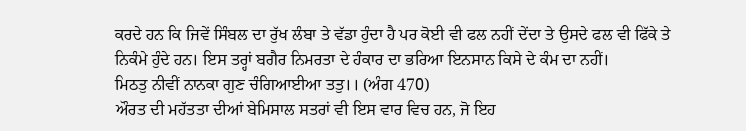ਕਰਦੇ ਹਨ ਕਿ ਜਿਵੇਂ ਸਿੰਬਲ ਦਾ ਰੁੱਖ ਲੰਬਾ ਤੇ ਵੱਡਾ ਹੁੰਦਾ ਹੈ ਪਰ ਕੋਈ ਵੀ ਫਲ ਨਹੀਂ ਦੇਂਦਾ ਤੇ ਉਸਦੇ ਫਲ ਵੀ ਫਿੱਕੇ ਤੇ ਨਿਕੰਮੇ ਹੁੰਦੇ ਹਨ। ਇਸ ਤਰ੍ਹਾਂ ਬਗੈਰ ਨਿਮਰਤਾ ਦੇ ਹੰਕਾਰ ਦਾ ਭਰਿਆ ਇਨਸਾਨ ਕਿਸੇ ਦੇ ਕੰਮ ਦਾ ਨਹੀਂ।
ਮਿਠਤੁ ਨੀਵੀਂ ਨਾਨਕਾ ਗੁਣ ਚੰਗਿਆਈਆ ਤਤੁ।। (ਅੰਗ 470)
ਔਰਤ ਦੀ ਮਹੱਤਤਾ ਦੀਆਂ ਬੇਮਿਸਾਲ ਸਤਰਾਂ ਵੀ ਇਸ ਵਾਰ ਵਿਚ ਹਨ, ਜੋ ਇਹ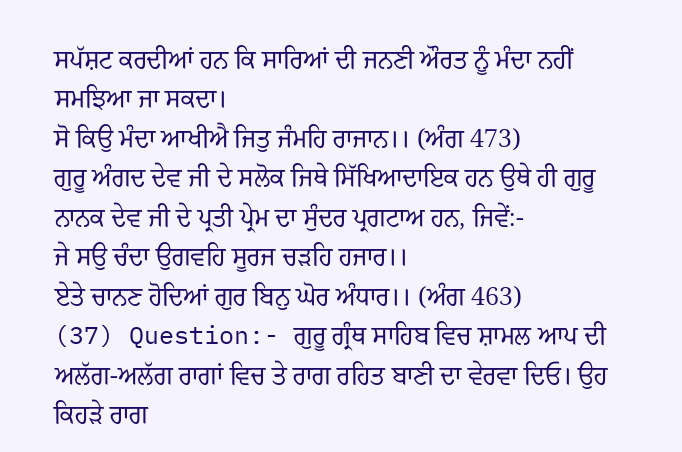ਸਪੱਸ਼ਟ ਕਰਦੀਆਂ ਹਨ ਕਿ ਸਾਰਿਆਂ ਦੀ ਜਨਣੀ ਔਰਤ ਨੂੰ ਮੰਦਾ ਨਹੀਂ ਸਮਝਿਆ ਜਾ ਸਕਦਾ।
ਸੋ ਕਿਉ ਮੰਦਾ ਆਖੀਐ ਜਿਤੁ ਜੰਮਹਿ ਰਾਜਾਨ।। (ਅੰਗ 473)
ਗੁਰੂ ਅੰਗਦ ਦੇਵ ਜੀ ਦੇ ਸਲੋਕ ਜਿਥੇ ਸਿੱਖਿਆਦਾਇਕ ਹਨ ਉਥੇ ਹੀ ਗੁਰੂ ਨਾਨਕ ਦੇਵ ਜੀ ਦੇ ਪ੍ਰਤੀ ਪ੍ਰੇਮ ਦਾ ਸੁੰਦਰ ਪ੍ਰਗਟਾਅ ਹਨ, ਜਿਵੇਂ:-
ਜੇ ਸਉ ਚੰਦਾ ਉਗਵਹਿ ਸੂਰਜ ਚੜਹਿ ਹਜਾਰ।।
ਏਤੇ ਚਾਨਣ ਹੋਦਿਆਂ ਗੁਰ ਬਿਨੁ ਘੋਰ ਅੰਧਾਰ।। (ਅੰਗ 463)
(37) Question:- ਗੁਰੂ ਗ੍ਰੰਥ ਸਾਹਿਬ ਵਿਚ ਸ਼ਾਮਲ ਆਪ ਦੀ ਅਲੱਗ-ਅਲੱਗ ਰਾਗਾਂ ਵਿਚ ਤੇ ਰਾਗ ਰਹਿਤ ਬਾਣੀ ਦਾ ਵੇਰਵਾ ਦਿਓ। ਉਹ ਕਿਹੜੇ ਰਾਗ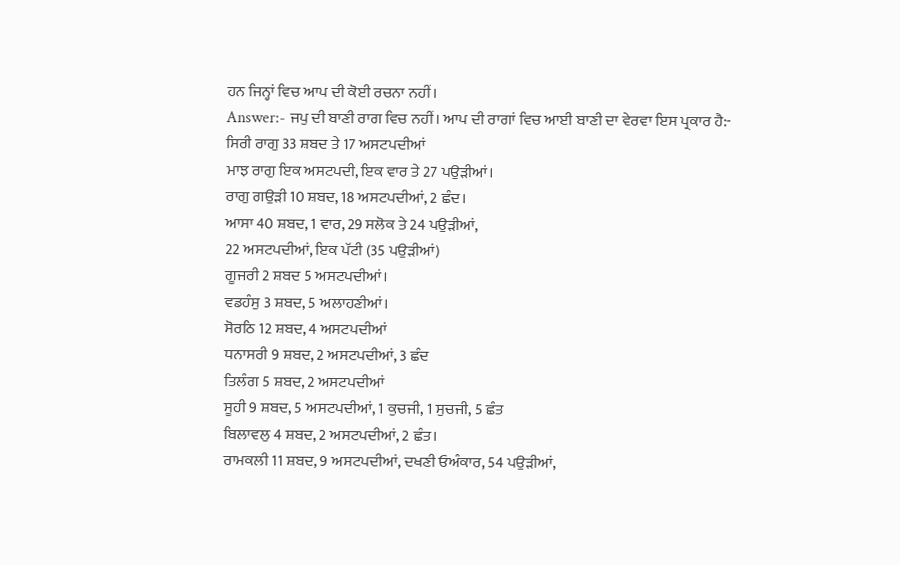ਹਨ ਜਿਨ੍ਹਾਂ ਵਿਚ ਆਪ ਦੀ ਕੋਈ ਰਚਨਾ ਨਹੀਂ।
Answer:- ਜਪੁ ਦੀ ਬਾਣੀ ਰਾਗ ਵਿਚ ਨਹੀਂ। ਆਪ ਦੀ ਰਾਗਾਂ ਵਿਚ ਆਈ ਬਾਣੀ ਦਾ ਵੇਰਵਾ ਇਸ ਪ੍ਰਕਾਰ ਹੈ:-
ਸਿਰੀ ਰਾਗੁ 33 ਸ਼ਬਦ ਤੇ 17 ਅਸਟਪਦੀਆਂ
ਮਾਝ ਰਾਗੁ ਇਕ ਅਸਟਪਦੀ, ਇਕ ਵਾਰ ਤੇ 27 ਪਉੜੀਆਂ।
ਰਾਗੁ ਗਉੜੀ 10 ਸ਼ਬਦ, 18 ਅਸਟਪਦੀਆਂ, 2 ਛੰਦ।
ਆਸਾ 40 ਸ਼ਬਦ, 1 ਵਾਰ, 29 ਸਲੋਕ ਤੇ 24 ਪਉੜੀਆਂ,
22 ਅਸਟਪਦੀਆਂ, ਇਕ ਪੱਟੀ (35 ਪਉੜੀਆਂ)
ਗੂਜਰੀ 2 ਸ਼ਬਦ 5 ਅਸਟਪਦੀਆਂ।
ਵਡਹੰਸੁ 3 ਸ਼ਬਦ, 5 ਅਲਾਹਣੀਆਂ।
ਸੋਰਠਿ 12 ਸ਼ਬਦ, 4 ਅਸਟਪਦੀਆਂ
ਧਨਾਸਰੀ 9 ਸ਼ਬਦ, 2 ਅਸਟਪਦੀਆਂ, 3 ਛੰਦ
ਤਿਲੰਗ 5 ਸ਼ਬਦ, 2 ਅਸਟਪਦੀਆਂ
ਸੂਹੀ 9 ਸ਼ਬਦ, 5 ਅਸਟਪਦੀਆਂ, 1 ਕੁਚਜੀ, 1 ਸੁਚਜੀ, 5 ਛੰਤ
ਬਿਲਾਵਲੁ 4 ਸ਼ਬਦ, 2 ਅਸਟਪਦੀਆਂ, 2 ਛੰਤ।
ਰਾਮਕਲੀ 11 ਸ਼ਬਦ, 9 ਅਸਟਪਦੀਆਂ, ਦਖਣੀ ਓਅੰਕਾਰ, 54 ਪਉੜੀਆਂ,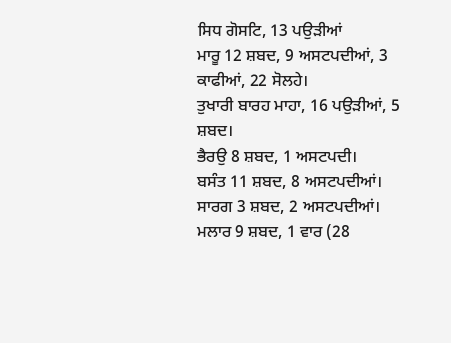ਸਿਧ ਗੋਸਟਿ, 13 ਪਉੜੀਆਂ
ਮਾਰੂ 12 ਸ਼ਬਦ, 9 ਅਸਟਪਦੀਆਂ, 3 ਕਾਫੀਆਂ, 22 ਸੋਲਹੇ।
ਤੁਖਾਰੀ ਬਾਰਹ ਮਾਹਾ, 16 ਪਉੜੀਆਂ, 5 ਸ਼ਬਦ।
ਭੈਰਉ 8 ਸ਼ਬਦ, 1 ਅਸਟਪਦੀ।
ਬਸੰਤ 11 ਸ਼ਬਦ, 8 ਅਸਟਪਦੀਆਂ।
ਸਾਰਗ 3 ਸ਼ਬਦ, 2 ਅਸਟਪਦੀਆਂ।
ਮਲਾਰ 9 ਸ਼ਬਦ, 1 ਵਾਰ (28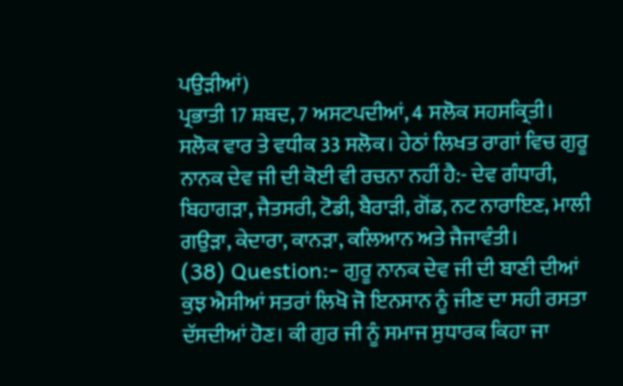ਪਉੜੀਆਂ)
ਪ੍ਰਭਾਤੀ 17 ਸ਼ਬਦ, 7 ਅਸਟਪਦੀਆਂ, 4 ਸਲੋਕ ਸਹਸਕ੍ਰਿਤੀ।
ਸਲੋਕ ਵਾਰ ਤੇ ਵਧੀਕ 33 ਸਲੋਕ। ਹੇਠਾਂ ਲਿਖਤ ਰਾਗਾਂ ਵਿਚ ਗੁਰੂ ਨਾਨਕ ਦੇਵ ਜੀ ਦੀ ਕੋਈ ਵੀ ਰਚਨਾ ਨਹੀਂ ਹੈ:- ਦੇਵ ਗੰਧਾਰੀ, ਬਿਹਾਗੜਾ, ਜੈਤਸਰੀ, ਟੋਡੀ, ਬੈਰਾੜੀ, ਗੋਂਡ, ਨਟ ਨਾਰਾਇਣ, ਮਾਲੀ ਗਉੜਾ, ਕੇਦਾਰਾ, ਕਾਨੜਾ, ਕਲਿਆਨ ਅਤੇ ਜੈਜਾਵੰਤੀ।
(38) Question:- ਗੁਰੂ ਨਾਨਕ ਦੇਵ ਜੀ ਦੀ ਬਾਣੀ ਦੀਆਂ ਕੁਝ ਐਸੀਆਂ ਸਤਰਾਂ ਲਿਖੋ ਜੋ ਇਨਸਾਨ ਨੂੰ ਜੀਣ ਦਾ ਸਹੀ ਰਸਤਾ ਦੱਸਦੀਆਂ ਹੋਣ। ਕੀ ਗੁਰ ਜੀ ਨੂੰ ਸਮਾਜ ਸੁਧਾਰਕ ਕਿਹਾ ਜਾ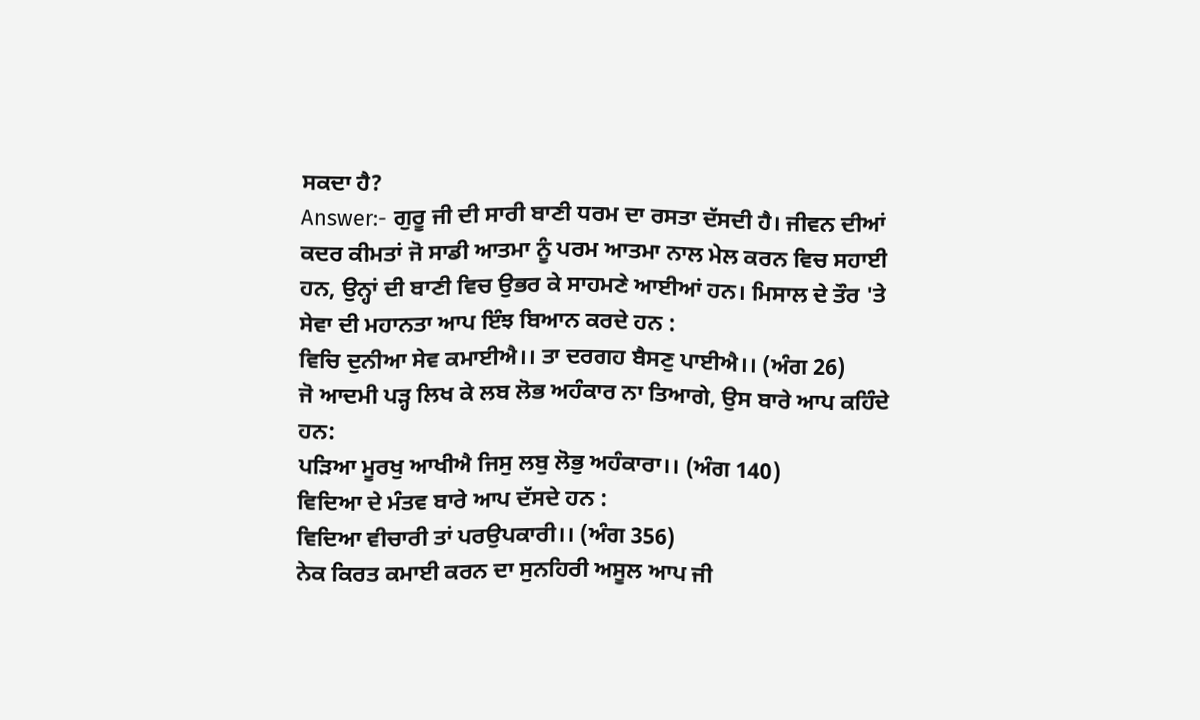ਸਕਦਾ ਹੈ?
Answer:- ਗੁਰੂ ਜੀ ਦੀ ਸਾਰੀ ਬਾਣੀ ਧਰਮ ਦਾ ਰਸਤਾ ਦੱਸਦੀ ਹੈ। ਜੀਵਨ ਦੀਆਂ ਕਦਰ ਕੀਮਤਾਂ ਜੋ ਸਾਡੀ ਆਤਮਾ ਨੂੰ ਪਰਮ ਆਤਮਾ ਨਾਲ ਮੇਲ ਕਰਨ ਵਿਚ ਸਹਾਈ ਹਨ, ਉਨ੍ਹਾਂ ਦੀ ਬਾਣੀ ਵਿਚ ਉਭਰ ਕੇ ਸਾਹਮਣੇ ਆਈਆਂ ਹਨ। ਮਿਸਾਲ ਦੇ ਤੌਰ 'ਤੇ ਸੇਵਾ ਦੀ ਮਹਾਨਤਾ ਆਪ ਇੰਝ ਬਿਆਨ ਕਰਦੇ ਹਨ :
ਵਿਚਿ ਦੁਨੀਆ ਸੇਵ ਕਮਾਈਐ।। ਤਾ ਦਰਗਹ ਬੈਸਣੁ ਪਾਈਐ।। (ਅੰਗ 26)
ਜੋ ਆਦਮੀ ਪੜ੍ਹ ਲਿਖ ਕੇ ਲਬ ਲੋਭ ਅਹੰਕਾਰ ਨਾ ਤਿਆਗੇ, ਉਸ ਬਾਰੇ ਆਪ ਕਹਿੰਦੇ ਹਨ:
ਪੜਿਆ ਮੂਰਖੁ ਆਖੀਐ ਜਿਸੁ ਲਬੁ ਲੋਭੁ ਅਹੰਕਾਰਾ।। (ਅੰਗ 140)
ਵਿਦਿਆ ਦੇ ਮੰਤਵ ਬਾਰੇ ਆਪ ਦੱਸਦੇ ਹਨ :
ਵਿਦਿਆ ਵੀਚਾਰੀ ਤਾਂ ਪਰਉਪਕਾਰੀ।। (ਅੰਗ 356)
ਨੇਕ ਕਿਰਤ ਕਮਾਈ ਕਰਨ ਦਾ ਸੁਨਹਿਰੀ ਅਸੂਲ ਆਪ ਜੀ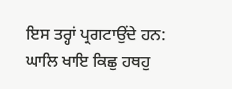ਇਸ ਤਰ੍ਹਾਂ ਪ੍ਰਗਟਾਉਂਦੇ ਹਨ:
ਘਾਲਿ ਖਾਇ ਕਿਛੁ ਹਥਹੁ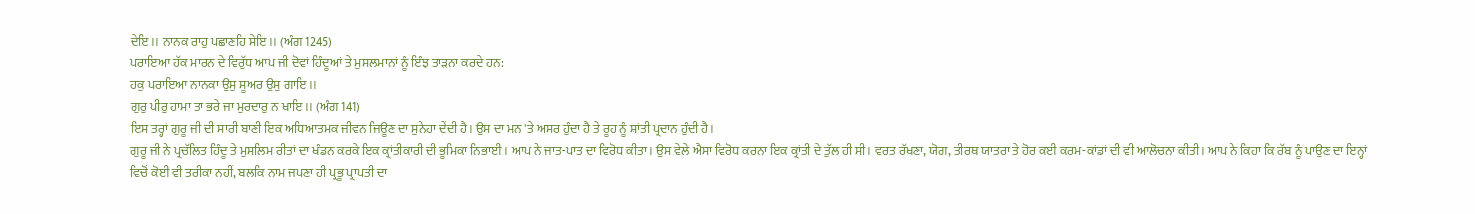ਦੇਇ।। ਨਾਨਕ ਰਾਹੁ ਪਛਾਣਹਿ ਸੇਇ।। (ਅੰਗ 1245)
ਪਰਾਇਆ ਹੱਕ ਮਾਰਨ ਦੇ ਵਿਰੁੱਧ ਆਪ ਜੀ ਦੋਵਾਂ ਹਿੰਦੂਆਂ ਤੇ ਮੁਸਲਮਾਨਾਂ ਨੂੰ ਇੰਝ ਤਾੜਨਾ ਕਰਦੇ ਹਨ:
ਹਕੁ ਪਰਾਇਆ ਨਾਨਕਾ ਉਸੁ ਸੂਅਰ ਉਸੁ ਗਾਇ।।
ਗੁਰੁ ਪੀਰੁ ਹਾਮਾ ਤਾ ਭਰੇ ਜਾ ਮੁਰਦਾਰੁ ਨ ਖਾਇ।। (ਅੰਗ 141)
ਇਸ ਤਰ੍ਹਾਂ ਗੁਰੂ ਜੀ ਦੀ ਸਾਰੀ ਬਾਣੀ ਇਕ ਅਧਿਆਤਮਕ ਜੀਵਨ ਜਿਊਣ ਦਾ ਸੁਨੇਹਾ ਦੇਂਦੀ ਹੈ। ਉਸ ਦਾ ਮਨ 'ਤੇ ਅਸਰ ਹੁੰਦਾ ਹੈ ਤੇ ਰੂਹ ਨੂੰ ਸ਼ਾਂਤੀ ਪ੍ਰਦਾਨ ਹੁੰਦੀ ਹੈ।
ਗੁਰੂ ਜੀ ਨੇ ਪ੍ਰਚੱਲਿਤ ਹਿੰਦੂ ਤੇ ਮੁਸਲਿਮ ਰੀਤਾਂ ਦਾ ਖੰਡਨ ਕਰਕੇ ਇਕ ਕ੍ਰਾਂਤੀਕਾਰੀ ਦੀ ਭੂਮਿਕਾ ਨਿਭਾਈ। ਆਪ ਨੇ ਜਾਤ-ਪਾਤ ਦਾ ਵਿਰੋਧ ਕੀਤਾ। ਉਸ ਵੇਲੇ ਐਸਾ ਵਿਰੋਧ ਕਰਨਾ ਇਕ ਕ੍ਰਾਂਤੀ ਦੇ ਤੁੱਲ ਹੀ ਸੀ। ਵਰਤ ਰੱਖਣਾ, ਯੋਗ, ਤੀਰਥ ਯਾਤਰਾ ਤੇ ਹੋਰ ਕਈ ਕਰਮ-ਕਾਂਡਾਂ ਦੀ ਵੀ ਆਲੋਚਨਾ ਕੀਤੀ। ਆਪ ਨੇ ਕਿਹਾ ਕਿ ਰੱਬ ਨੂੰ ਪਾਉਣ ਦਾ ਇਨ੍ਹਾਂ ਵਿਚੋਂ ਕੋਈ ਵੀ ਤਰੀਕਾ ਨਹੀਂ, ਬਲਕਿ ਨਾਮ ਜਪਣਾ ਹੀ ਪ੍ਰਭੂ ਪ੍ਰਾਪਤੀ ਦਾ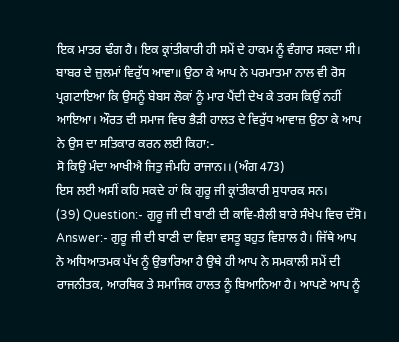ਇਕ ਮਾਤਰ ਢੰਗ ਹੈ। ਇਕ ਕ੍ਰਾਂਤੀਕਾਰੀ ਹੀ ਸਮੇਂ ਦੇ ਹਾਕਮ ਨੂੰ ਵੰਗਾਰ ਸਕਦਾ ਸੀ। ਬਾਬਰ ਦੇ ਜ਼ੁਲਮਾਂ ਵਿਰੁੱਧ ਆਵਾ॥ ਉਠਾ ਕੇ ਆਪ ਨੇ ਪਰਮਾਤਮਾ ਨਾਲ ਵੀ ਰੋਸ ਪ੍ਰਗਟਾਇਆ ਕਿ ਉਸਨੂੰ ਬੇਬਸ ਲੋਕਾਂ ਨੂੰ ਮਾਰ ਪੈਂਦੀ ਦੇਖ ਕੇ ਤਰਸ ਕਿਉਂ ਨਹੀਂ ਆਇਆ। ਔਰਤ ਦੀ ਸਮਾਜ ਵਿਚ ਭੈੜੀ ਹਾਲਤ ਦੇ ਵਿਰੁੱਧ ਆਵਾਜ਼ ਉਠਾ ਕੇ ਆਪ ਨੇ ਉਸ ਦਾ ਸਤਿਕਾਰ ਕਰਨ ਲਈ ਕਿਹਾ:-
ਸੋ ਕਿਉ ਮੰਦਾ ਆਖੀਐ ਜਿਤੁ ਜੰਮਹਿ ਰਾਜਾਨ।। (ਅੰਗ 473)
ਇਸ ਲਈ ਅਸੀਂ ਕਹਿ ਸਕਦੇ ਹਾਂ ਕਿ ਗੁਰੂ ਜੀ ਕ੍ਰਾਂਤੀਕਾਰੀ ਸੁਧਾਰਕ ਸਨ।
(39) Question:- ਗੁਰੂ ਜੀ ਦੀ ਬਾਣੀ ਦੀ ਕਾਵਿ-ਸ਼ੈਲੀ ਬਾਰੇ ਸੰਖੇਪ ਵਿਚ ਦੱਸੋ।
Answer:- ਗੁਰੂ ਜੀ ਦੀ ਬਾਣੀ ਦਾ ਵਿਸ਼ਾ ਵਸਤੂ ਬਹੁਤ ਵਿਸ਼ਾਲ ਹੈ। ਜਿੱਥੇ ਆਪ ਨੇ ਅਧਿਆਤਮਕ ਪੱਖ ਨੂੰ ਉਭਾਰਿਆ ਹੈ ਉਥੇ ਹੀ ਆਪ ਨੇ ਸਮਕਾਲੀ ਸਮੇਂ ਦੀ ਰਾਜਨੀਤਕ, ਆਰਥਿਕ ਤੇ ਸਮਾਜਿਕ ਹਾਲਤ ਨੂੰ ਬਿਆਨਿਆ ਹੈ। ਆਪਣੇ ਆਪ ਨੂੰ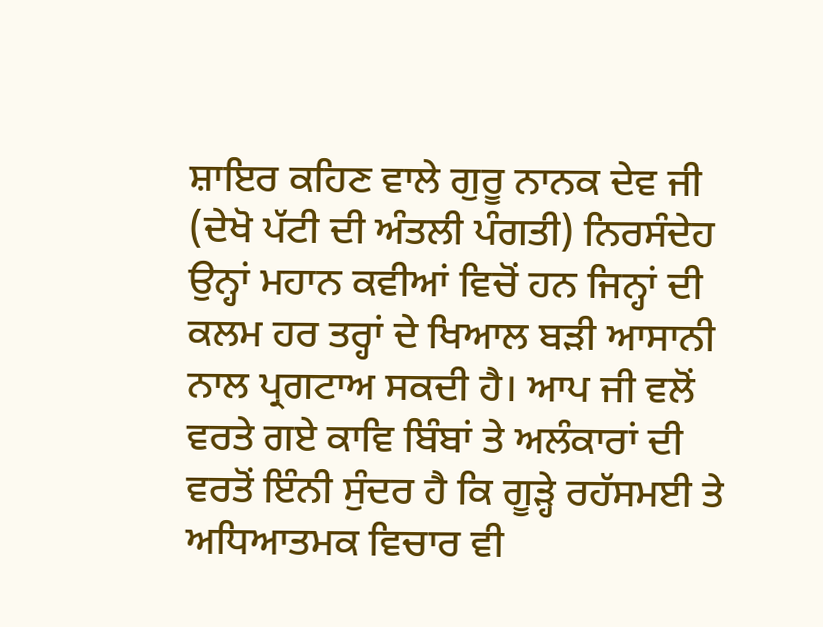ਸ਼ਾਇਰ ਕਹਿਣ ਵਾਲੇ ਗੁਰੂ ਨਾਨਕ ਦੇਵ ਜੀ (ਦੇਖੋ ਪੱਟੀ ਦੀ ਅੰਤਲੀ ਪੰਗਤੀ) ਨਿਰਸੰਦੇਹ ਉਨ੍ਹਾਂ ਮਹਾਨ ਕਵੀਆਂ ਵਿਚੋਂ ਹਨ ਜਿਨ੍ਹਾਂ ਦੀ ਕਲਮ ਹਰ ਤਰ੍ਹਾਂ ਦੇ ਖਿਆਲ ਬੜੀ ਆਸਾਨੀ ਨਾਲ ਪ੍ਰਗਟਾਅ ਸਕਦੀ ਹੈ। ਆਪ ਜੀ ਵਲੋਂ ਵਰਤੇ ਗਏ ਕਾਵਿ ਬਿੰਬਾਂ ਤੇ ਅਲੰਕਾਰਾਂ ਦੀ ਵਰਤੋਂ ਇੰਨੀ ਸੁੰਦਰ ਹੈ ਕਿ ਗੂੜ੍ਹੇ ਰਹੱਸਮਈ ਤੇ ਅਧਿਆਤਮਕ ਵਿਚਾਰ ਵੀ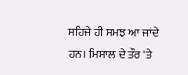ਸਹਿਜੇ ਹੀ ਸਮਝ ਆ ਜਾਂਦੇ ਹਨ। ਮਿਸਾਲ ਦੇ ਤੌਰ 'ਤੇ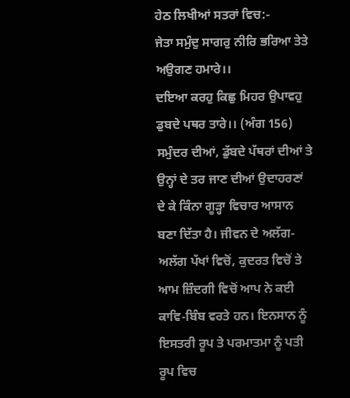ਹੇਠ ਲਿਖੀਆਂ ਸਤਰਾਂ ਵਿਚ:-
ਜੇਤਾ ਸਮੁੰਦੁ ਸਾਗਰੁ ਨੀਰਿ ਭਰਿਆ ਤੇਤੇ ਅਉਗਣ ਹਮਾਰੇ।।
ਦਇਆ ਕਰਹੁ ਕਿਛੁ ਮਿਹਰ ਉਪਾਵਹੁ ਡੁਬਦੇ ਪਥਰ ਤਾਰੇ।। (ਅੰਗ 156)
ਸਮੁੰਦਰ ਦੀਆਂ, ਡੁੱਬਦੇ ਪੱਥਰਾਂ ਦੀਆਂ ਤੇ ਉਨ੍ਹਾਂ ਦੇ ਤਰ ਜਾਣ ਦੀਆਂ ਉਦਾਹਰਣਾਂ ਦੇ ਕੇ ਕਿੰਨਾ ਗੂੜ੍ਹਾ ਵਿਚਾਰ ਆਸਾਨ ਬਣਾ ਦਿੱਤਾ ਹੈ। ਜੀਵਨ ਦੇ ਅਲੱਗ-ਅਲੱਗ ਪੱਖਾਂ ਵਿਚੋਂ, ਕੁਦਰਤ ਵਿਚੋਂ ਤੇ ਆਮ ਜ਼ਿੰਦਗੀ ਵਿਚੋਂ ਆਪ ਨੇ ਕਈ ਕਾਵਿ-ਬਿੰਬ ਵਰਤੇ ਹਨ। ਇਨਸਾਨ ਨੂੰ ਇਸਤਰੀ ਰੂਪ ਤੇ ਪਰਮਾਤਮਾ ਨੂੰ ਪਤੀ ਰੂਪ ਵਿਚ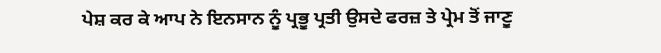ਪੇਸ਼ ਕਰ ਕੇ ਆਪ ਨੇ ਇਨਸਾਨ ਨੂੰ ਪ੍ਰਭੂ ਪ੍ਰਤੀ ਉਸਦੇ ਫਰਜ਼ ਤੇ ਪ੍ਰੇਮ ਤੋਂ ਜਾਣੂ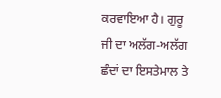ਕਰਵਾਇਆ ਹੈ। ਗੁਰੂ ਜੀ ਦਾ ਅਲੱਗ-ਅਲੱਗ ਛੰਦਾਂ ਦਾ ਇਸਤੇਮਾਲ ਤੇ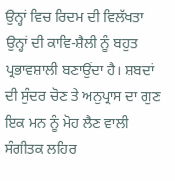ਉਨ੍ਹਾਂ ਵਿਚ ਰਿਦਮ ਦੀ ਵਿਲੱਖਤਾ ਉਨ੍ਹਾਂ ਦੀ ਕਾਵਿ-ਸ਼ੈਲੀ ਨੂੰ ਬਹੁਤ ਪ੍ਰਭਾਵਸ਼ਾਲੀ ਬਣਾਉਂਦਾ ਹੈ। ਸ਼ਬਦਾਂ ਦੀ ਸੁੰਦਰ ਚੋਣ ਤੇ ਅਨੁਪ੍ਰਾਸ ਦਾ ਗੁਣ ਇਕ ਮਨ ਨੂੰ ਮੋਹ ਲੈਣ ਵਾਲੀ ਸੰਗੀਤਕ ਲਹਿਰ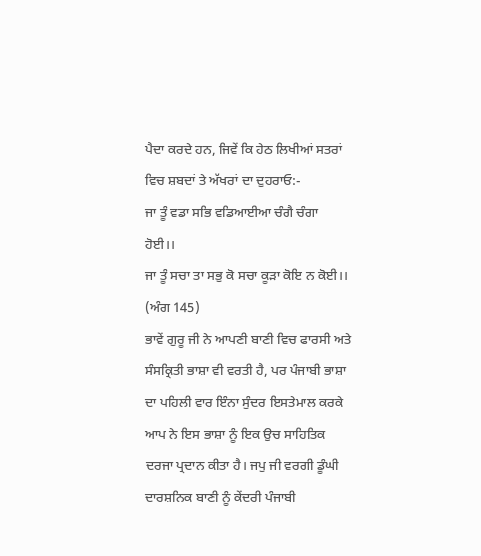ਪੈਦਾ ਕਰਦੇ ਹਨ, ਜਿਵੇਂ ਕਿ ਹੇਠ ਲਿਖੀਆਂ ਸਤਰਾਂ ਵਿਚ ਸ਼ਬਦਾਂ ਤੇ ਅੱਖਰਾਂ ਦਾ ਦੁਹਰਾਓ:-
ਜਾ ਤੂੰ ਵਡਾ ਸਭਿ ਵਡਿਆਈਆ ਚੰਗੈ ਚੰਗਾ ਹੋਈ।।
ਜਾ ਤੂੰ ਸਚਾ ਤਾ ਸਭੁ ਕੋ ਸਚਾ ਕੂੜਾ ਕੋਇ ਨ ਕੋਈ।। (ਅੰਗ 145)
ਭਾਵੇਂ ਗੁਰੂ ਜੀ ਨੇ ਆਪਣੀ ਬਾਣੀ ਵਿਚ ਫਾਰਸੀ ਅਤੇ ਸੰਸਕ੍ਰਿਤੀ ਭਾਸ਼ਾ ਵੀ ਵਰਤੀ ਹੈ, ਪਰ ਪੰਜਾਬੀ ਭਾਸ਼ਾ ਦਾ ਪਹਿਲੀ ਵਾਰ ਇੰਨਾ ਸੁੰਦਰ ਇਸਤੇਮਾਲ ਕਰਕੇ ਆਪ ਨੇ ਇਸ ਭਾਸ਼ਾ ਨੂੰ ਇਕ ਉਚ ਸਾਹਿਤਿਕ ਦਰਜਾ ਪ੍ਰਦਾਨ ਕੀਤਾ ਹੈ। ਜਪੁ ਜੀ ਵਰਗੀ ਡੂੰਘੀ ਦਾਰਸ਼ਨਿਕ ਬਾਣੀ ਨੂੰ ਕੇਂਦਰੀ ਪੰਜਾਬੀ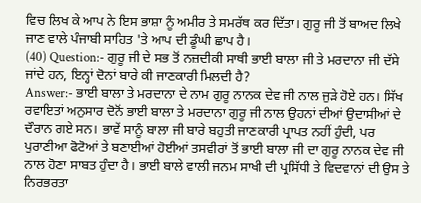ਵਿਚ ਲਿਖ ਕੇ ਆਪ ਨੇ ਇਸ ਭਾਸ਼ਾ ਨੂੰ ਅਮੀਰ ਤੇ ਸਮਰੱਥ ਕਰ ਦਿੱਤਾ। ਗੁਰੂ ਜੀ ਤੋਂ ਬਾਅਦ ਲਿਖੇ ਜਾਣ ਵਾਲੇ ਪੰਜਾਬੀ ਸਾਹਿਤ 'ਤੇ ਆਪ ਦੀ ਡੂੰਘੀ ਛਾਪ ਹੈ।
(40) Question:- ਗੁਰੂ ਜੀ ਦੇ ਸਭ ਤੋਂ ਨਜ਼ਦੀਕੀ ਸਾਥੀ ਭਾਈ ਬਾਲਾ ਜੀ ਤੇ ਮਰਦਾਨਾ ਜੀ ਦੱਸੇ ਜਾਂਦੇ ਹਨ, ਇਨ੍ਹਾਂ ਦੋਨਾਂ ਬਾਰੇ ਕੀ ਜਾਣਕਾਰੀ ਮਿਲਦੀ ਹੈ?
Answer:- ਭਾਈ ਬਾਲਾ ਤੇ ਮਰਦਾਨਾ ਦੇ ਨਾਮ ਗੁਰੂ ਨਾਨਕ ਦੇਵ ਜੀ ਨਾਲ ਜੁੜੇ ਹੋਏ ਹਨ। ਸਿੱਖ ਰਵਾਇਤਾਂ ਅਨੁਸਾਰ ਦੋਨੋਂ ਭਾਈ ਬਾਲਾ ਤੇ ਮਰਦਾਨਾ ਗੁਰੂ ਜੀ ਨਾਲ ਉਹਨਾਂ ਦੀਆਂ ਉਦਾਸੀਆਂ ਦੇ ਦੌਰਾਨ ਗਏ ਸਨ। ਭਾਵੇਂ ਸਾਨੂੰ ਬਾਲਾ ਜੀ ਬਾਰੇ ਬਹੁਤੀ ਜਾਣਕਾਰੀ ਪ੍ਰਾਪਤ ਨਹੀਂ ਹੁੰਦੀ, ਪਰ ਪੁਰਾਣੀਆ ਫੋਟੋਆਂ ਤੇ ਬਣਾਈਆਂ ਹੋਈਆਂ ਤਸਵੀਰਾਂ ਤੋਂ ਭਾਈ ਬਾਲਾ ਜੀ ਦਾ ਗੁਰੂ ਨਾਨਕ ਦੇਵ ਜੀ ਨਾਲ ਹੋਣਾ ਸਾਬਤ ਹੁੰਦਾ ਹੈ। ਭਾਈ ਬਾਲੇ ਵਾਲੀ ਜਨਮ ਸਾਖੀ ਦੀ ਪ੍ਰਸਿੱਧੀ ਤੇ ਵਿਦਵਾਨਾਂ ਦੀ ਉਸ ਤੇ ਨਿਰਭਰਤਾ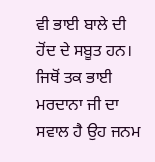ਵੀ ਭਾਈ ਬਾਲੇ ਦੀ ਹੋਂਦ ਦੇ ਸਬੂਤ ਹਨ। ਜਿਥੋਂ ਤਕ ਭਾਈ ਮਰਦਾਨਾ ਜੀ ਦਾ ਸਵਾਲ ਹੈ ਉਹ ਜਨਮ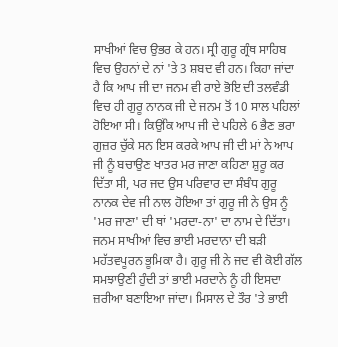ਸਾਖੀਆਂ ਵਿਚ ਉਭਰ ਕੇ ਹਨ। ਸ੍ਰੀ ਗੁਰੂ ਗ੍ਰੰਥ ਸਾਹਿਬ ਵਿਚ ਉਹਨਾਂ ਦੇ ਨਾਂ 'ਤੇ 3 ਸ਼ਬਦ ਵੀ ਹਨ। ਕਿਹਾ ਜਾਂਦਾ ਹੈ ਕਿ ਆਪ ਜੀ ਦਾ ਜਨਮ ਵੀ ਰਾਏ ਭੋਇ ਦੀ ਤਲਵੰਡੀ ਵਿਚ ਹੀ ਗੁਰੂ ਨਾਨਕ ਜੀ ਦੇ ਜਨਮ ਤੋਂ 10 ਸਾਲ ਪਹਿਲਾਂ ਹੋਇਆ ਸੀ। ਕਿਉਂਕਿ ਆਪ ਜੀ ਦੇ ਪਹਿਲੇ 6 ਭੈਣ ਭਰਾ ਗੁਜ਼ਰ ਚੁੱਕੇ ਸਨ ਇਸ ਕਰਕੇ ਆਪ ਜੀ ਦੀ ਮਾਂ ਨੇ ਆਪ ਜੀ ਨੂੰ ਬਚਾਉਣ ਖਾਤਰ ਮਰ ਜਾਣਾ ਕਹਿਣਾ ਸ਼ੁਰੂ ਕਰ ਦਿੱਤਾ ਸੀ, ਪਰ ਜਦ ਉਸ ਪਰਿਵਾਰ ਦਾ ਸੰਬੰਧ ਗੁਰੂ ਨਾਨਕ ਦੇਵ ਜੀ ਨਾਲ ਹੋਇਆ ਤਾਂ ਗੁਰੂ ਜੀ ਨੇ ਉਸ ਨੂੰ 'ਮਰ ਜਾਣਾ' ਦੀ ਥਾਂ 'ਮਰਦਾ-ਨਾ' ਦਾ ਨਾਮ ਦੇ ਦਿੱਤਾ। ਜਨਮ ਸਾਖੀਆਂ ਵਿਚ ਭਾਈ ਮਰਦਾਨਾ ਦੀ ਬੜੀ ਮਹੱਤਵਪੂਰਨ ਭੂਮਿਕਾ ਹੈ। ਗੁਰੂ ਜੀ ਨੇ ਜਦ ਵੀ ਕੋਈ ਗੱਲ ਸਮਝਾਉਣੀ ਹੁੰਦੀ ਤਾਂ ਭਾਈ ਮਰਦਾਨੇ ਨੂੰ ਹੀ ਇਸਦਾ ਜ਼ਰੀਆ ਬਣਾਇਆ ਜਾਂਦਾ। ਮਿਸਾਲ ਦੇ ਤੌਰ 'ਤੇ ਭਾਈ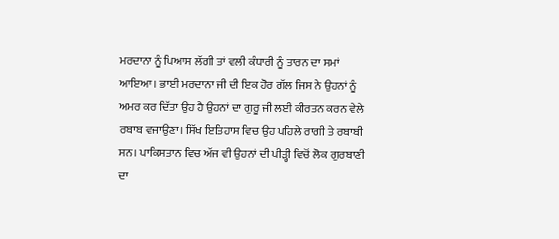ਮਰਦਾਨਾ ਨੂੰ ਪਿਆਸ ਲੱਗੀ ਤਾਂ ਵਲੀ ਕੰਧਾਰੀ ਨੂੰ ਤਾਰਨ ਦਾ ਸਮਾਂ ਆਇਆ। ਭਾਈ ਮਰਦਾਨਾ ਜੀ ਦੀ ਇਕ ਹੋਰ ਗੱਲ ਜਿਸ ਨੇ ਉਹਨਾਂ ਨੂੰ ਅਮਰ ਕਰ ਦਿੱਤਾ ਉਹ ਹੈ ਉਹਨਾਂ ਦਾ ਗੁਰੂ ਜੀ ਲਈ ਕੀਰਤਨ ਕਰਨ ਵੇਲੇ ਰਬਾਬ ਵਜਾਉਣਾ। ਸਿੱਖ ਇਤਿਹਾਸ ਵਿਚ ਉਹ ਪਹਿਲੇ ਰਾਗੀ ਤੇ ਰਬਾਬੀ ਸਨ। ਪਾਕਿਸਤਾਨ ਵਿਚ ਅੱਜ ਵੀ ਉਹਨਾਂ ਦੀ ਪੀੜ੍ਹੀ ਵਿਚੋਂ ਲੋਕ ਗੁਰਬਾਣੀ ਦਾ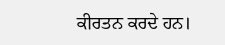ਕੀਰਤਨ ਕਰਦੇ ਹਨ।